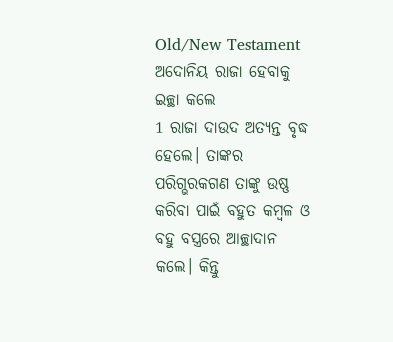Old/New Testament
ଅଦୋନିୟ ରାଜା ହେବାକୁ ଇଚ୍ଛା କଲେ
1 ରାଜା ଦାଉଦ ଅତ୍ୟନ୍ତ ବୃଦ୍ଧ ହେଲେ। ତାଙ୍କର ପରିଗ୍ଭରକଗଣ ତାଙ୍କୁ ଉଷ୍ଣ କରିବା ପାଇଁ ବହୁତ କମ୍ବଳ ଓ ବହୁ ବସ୍ତ୍ରରେ ଆଚ୍ଛାଦାନ କଲେ। କିନ୍ତୁ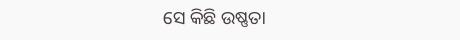ସେ କିଛି ଉଷ୍ଣତା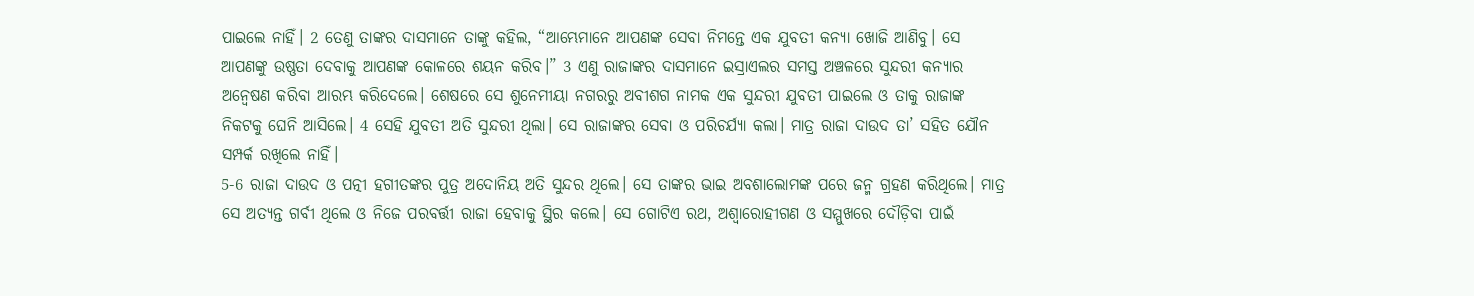ପାଇଲେ ନାହିଁ। 2 ତେଣୁ ତାଙ୍କର ଦାସମାନେ ତାଙ୍କୁ କହିଲ, “ଆମ୍ଭେମାନେ ଆପଣଙ୍କ ସେବା ନିମନ୍ତେ ଏକ ଯୁବତୀ କନ୍ୟା ଖୋଜି ଆଣିବୁ। ସେ ଆପଣଙ୍କୁ ଉଷ୍ଣତା ଦେବାକୁ ଆପଣଙ୍କ କୋଳରେ ଶୟନ କରିବ।” 3 ଏଣୁ ରାଜାଙ୍କର ଦାସମାନେ ଇସ୍ରାଏଲର ସମସ୍ତ ଅଞ୍ଚଳରେ ସୁନ୍ଦରୀ କନ୍ୟାର ଅନ୍ୱେଷଣ କରିବା ଆରମ୍ଭ କରିଦେଲେ। ଶେଷରେ ସେ ଶୁନେମୀୟା ନଗରରୁ ଅବୀଶଗ ନାମକ ଏକ ସୁନ୍ଦରୀ ଯୁବତୀ ପାଇଲେ ଓ ତାକୁ ରାଜାଙ୍କ ନିକଟକୁ ଘେନି ଆସିଲେ। 4 ସେହି ଯୁବତୀ ଅତି ସୁନ୍ଦରୀ ଥିଲା। ସେ ରାଜାଙ୍କର ସେବା ଓ ପରିଚର୍ଯ୍ୟା କଲା। ମାତ୍ର ରାଜା ଦାଉଦ ତା’ ସହିତ ଯୌନ ସମ୍ପର୍କ ରଖିଲେ ନାହିଁ।
5-6 ରାଜା ଦାଉଦ ଓ ପତ୍ନୀ ହଗୀତଙ୍କର ପୁତ୍ର ଅଦୋନିୟ ଅତି ସୁନ୍ଦର ଥିଲେ। ସେ ତାଙ୍କର ଭାଇ ଅବଶାଲୋମଙ୍କ ପରେ ଜନ୍ମ ଗ୍ରହଣ କରିଥିଲେ। ମାତ୍ର ସେ ଅତ୍ୟନ୍ତ ଗର୍ବୀ ଥିଲେ ଓ ନିଜେ ପରବର୍ତ୍ତୀ ରାଜା ହେବାକୁ ସ୍ଥିର କଲେ। ସେ ଗୋଟିଏ ରଥ, ଅଶ୍ୱାରୋହୀଗଣ ଓ ସମ୍ମୁଖରେ ଦୌଡ଼ିବା ପାଇଁ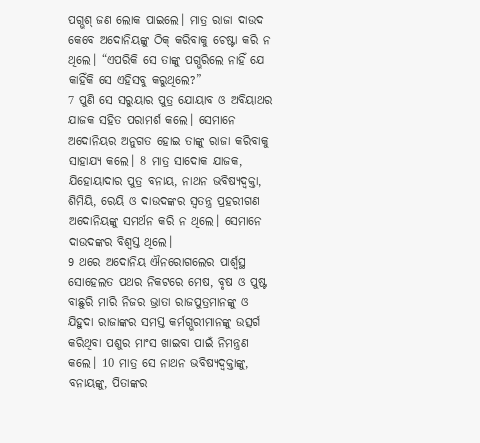ପଗ୍ଭଶ୍ ଜଣ ଲୋକ ପାଇଲେ। ମାତ୍ର ରାଜା ଦାଉଦ କେବେ ଅଦୋନିୟଙ୍କୁ ଠିକ୍ କରିବାକୁ ଚେଷ୍ଟା କରି ନ ଥିଲେ। “ଏପରିକି ସେ ତାଙ୍କୁ ପଗ୍ଭରିଲେ ନାହିଁ ଯେ କାହିଁକି ସେ ଏହିସବୁ କରୁଥିଲେ?”
7 ପୁଣି ସେ ସରୁୟାର ପୁତ୍ର ଯୋୟାବ ଓ ଅବିୟାଥର ଯାଜକ ସହିତ ପରାମର୍ଶ କଲେ। ସେମାନେ ଅଦୋନିୟର ଅନୁଗତ ହୋଇ ତାଙ୍କୁ ରାଜା କରିବାକୁ ସାହାଯ୍ୟ କଲେ। 8 ମାତ୍ର ସାଦୋକ ଯାଜକ, ଯିହୋୟାଦାର ପୁତ୍ର ବନାୟ, ନାଥନ ଭବିଷ୍ୟଦ୍ବକ୍ତା, ଶିମିୟି, ରେୟି ଓ ଦାଉଦଙ୍କର ସ୍ୱତନ୍ତ୍ର ପ୍ରହରୀଗଣ ଅଦୋନିୟଙ୍କୁ ସମର୍ଥନ କରି ନ ଥିଲେ। ସେମାନେ ଦାଉଦଙ୍କର ବିଶ୍ୱସ୍ତ ଥିଲେ।
9 ଥରେ ଅଦୋନିୟ ଐନରୋଗଲେର ପାର୍ଶ୍ୱସ୍ଥ ସୋହେଲତ ପଥର ନିକଟରେ ମେଷ, ବୃଷ ଓ ପୁଷ୍ଟ ବାଛୁରି ମାରି ନିଜର ଭ୍ରାତା ରାଜପୁତ୍ରମାନଙ୍କୁ ଓ ଯିହୁଦା ରାଜାଙ୍କର ସମସ୍ତ କର୍ମଗ୍ଭରୀମାନଙ୍କୁ ଉତ୍ସର୍ଗ କରିଥିବା ପଶୁର ମାଂସ ଖାଇବା ପାଇଁ ନିମନ୍ତ୍ରଣ କଲେ। 10 ମାତ୍ର ସେ ନାଥନ ଭବିଷ୍ୟଦ୍ବକ୍ତାଙ୍କୁ, ବନାୟଙ୍କୁ, ପିତାଙ୍କର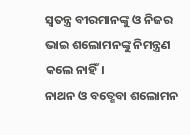ସ୍ୱତନ୍ତ୍ର ବୀରମାନଙ୍କୁ ଓ ନିଜର ଭାଇ ଶଲୋମନଙ୍କୁ ନିମନ୍ତ୍ରଣ କଲେ ନାହିଁ।
ନାଥନ ଓ ବତ୍ଶେବା ଶଲୋମନ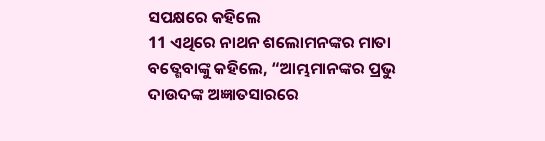ସପକ୍ଷରେ କହିଲେ
11 ଏଥିରେ ନାଥନ ଶଲୋମନଙ୍କର ମାତା ବତ୍ଶେବାଙ୍କୁ କହିଲେ, “ଆମ୍ଭମାନଙ୍କର ପ୍ରଭୁ ଦାଉଦଙ୍କ ଅଜ୍ଞାତସାରରେ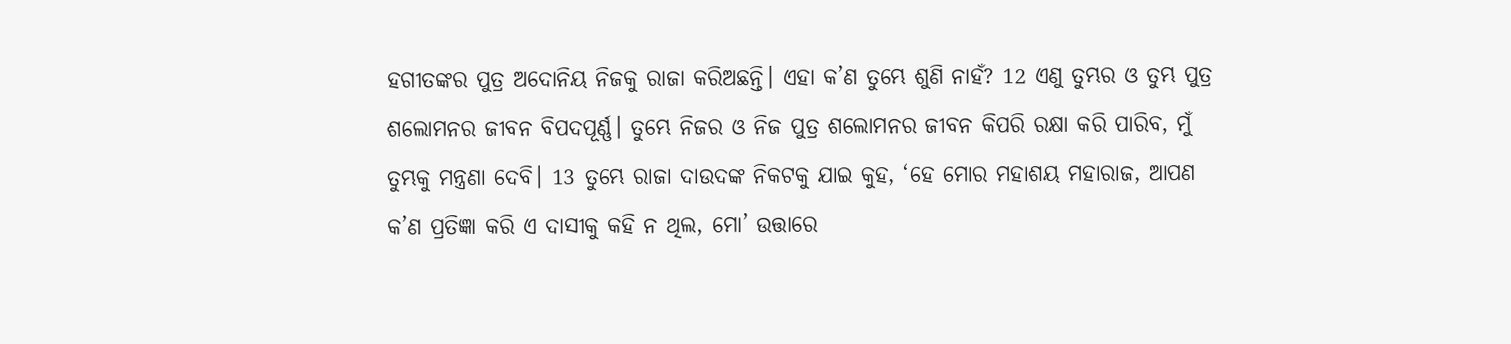ହଗୀତଙ୍କର ପୁତ୍ର ଅଦୋନିୟ ନିଜକୁ ରାଜା କରିଅଛନ୍ତି। ଏହା କ’ଣ ତୁମ୍ଭେ ଶୁଣି ନାହଁ? 12 ଏଣୁ ତୁମ୍ଭର ଓ ତୁମ୍ଭ ପୁତ୍ର ଶଲୋମନର ଜୀବନ ବିପଦପୂର୍ଣ୍ଣ। ତୁମ୍ଭେ ନିଜର ଓ ନିଜ ପୁତ୍ର ଶଲୋମନର ଜୀବନ କିପରି ରକ୍ଷା କରି ପାରିବ, ମୁଁ ତୁମ୍ଭକୁ ମନ୍ତ୍ରଣା ଦେବି। 13 ତୁମ୍ଭେ ରାଜା ଦାଉଦଙ୍କ ନିକଟକୁ ଯାଇ କୁହ, ‘ହେ ମୋର ମହାଶୟ ମହାରାଜ, ଆପଣ କ’ଣ ପ୍ରତିଜ୍ଞା କରି ଏ ଦାସୀକୁ କହି ନ ଥିଲ, ମୋ’ ଉତ୍ତାରେ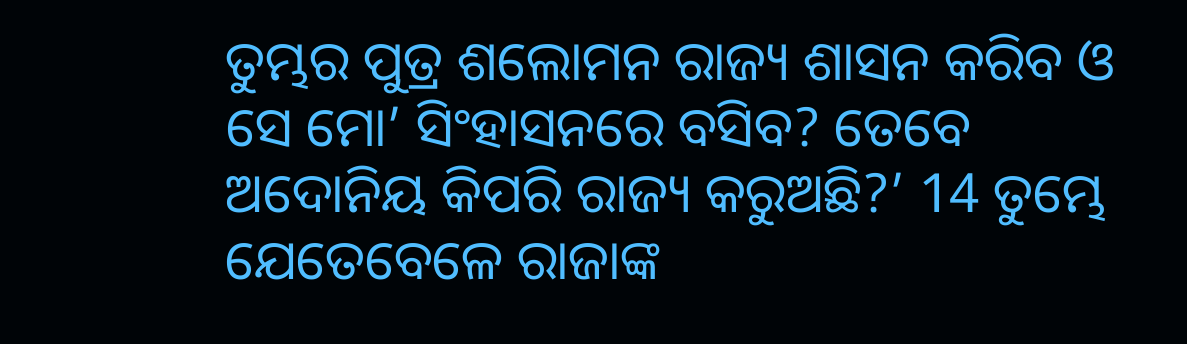ତୁମ୍ଭର ପୁତ୍ର ଶଲୋମନ ରାଜ୍ୟ ଶାସନ କରିବ ଓ ସେ ମୋ’ ସିଂହାସନରେ ବସିବ? ତେବେ ଅଦୋନିୟ କିପରି ରାଜ୍ୟ କରୁଅଛି?’ 14 ତୁମ୍ଭେ ଯେତେବେଳେ ରାଜାଙ୍କ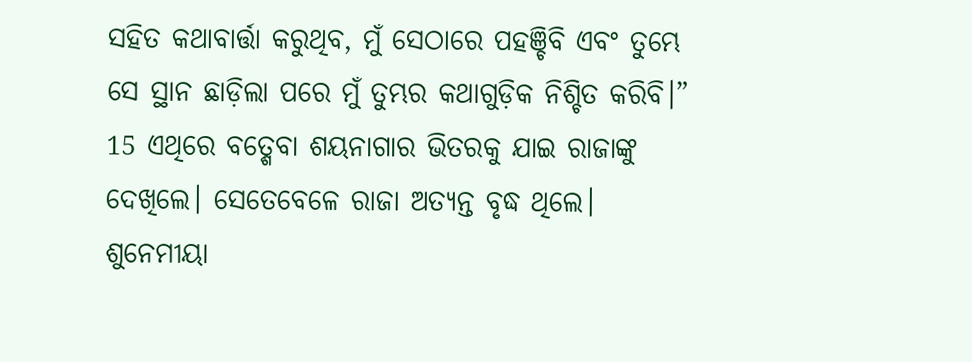ସହିତ କଥାବାର୍ତ୍ତା କରୁଥିବ, ମୁଁ ସେଠାରେ ପହଞ୍ଚିବି ଏବଂ ତୁମ୍ଭେ ସେ ସ୍ଥାନ ଛାଡ଼ିଲା ପରେ ମୁଁ ତୁମ୍ଭର କଥାଗୁଡ଼ିକ ନିଶ୍ଚିତ କରିବି।”
15 ଏଥିରେ ବତ୍ଶେବା ଶୟନାଗାର ଭିତରକୁ ଯାଇ ରାଜାଙ୍କୁ ଦେଖିଲେ। ସେତେବେଳେ ରାଜା ଅତ୍ୟନ୍ତ ବୃଦ୍ଧ ଥିଲେ। ଶୁନେମୀୟା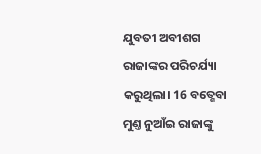ଯୁବତୀ ଅବୀଶଗ ରାଜାଙ୍କର ପରିଚର୍ଯ୍ୟା କରୁଥିଲା। 16 ବତ୍ଶେବା ମୁଣ୍ତ ନୁଆଁଇ ରାଜାଙ୍କୁ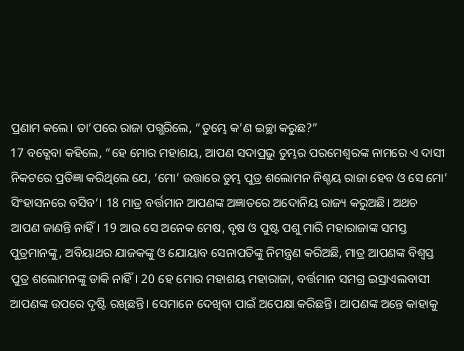ପ୍ରଣାମ କଲେ। ତା’ପରେ ରାଜା ପଗ୍ଭରିଲେ, “ତୁମ୍ଭେ କ’ଣ ଇଚ୍ଛା କରୁଛ?”
17 ବତ୍ଶେବା କହିଲେ, “ହେ ମୋର ମହାଶୟ, ଆପଣ ସଦାପ୍ରଭୁ ତୁମ୍ଭର ପରମେଶ୍ୱରଙ୍କ ନାମରେ ଏ ଦାସୀ ନିକଟରେ ପ୍ରତିଜ୍ଞା କରିଥିଲେ ଯେ, ‘ମୋ’ ଉତ୍ତାରେ ତୁମ୍ଭ ପୁତ୍ର ଶଲୋମନ ନିଶ୍ଚୟ ରାଜା ହେବ ଓ ସେ ମୋ’ ସିଂହାସନରେ ବସିବ’। 18 ମାତ୍ର ବର୍ତ୍ତମାନ ଆପଣଙ୍କ ଅଜ୍ଞାତରେ ଅଦୋନିୟ ରାଜ୍ୟ କରୁଅଛି। ଅଥଚ ଆପଣ ଜାଣନ୍ତି ନାହିଁ। 19 ଆଉ ସେ ଅନେକ ମେଷ, ବୃଷ ଓ ପୁଷ୍ଟ ପଶୁ ମାରି ମହାରାଜାଙ୍କ ସମସ୍ତ ପୁତ୍ରମାନଙ୍କୁ, ଅବିୟାଥର ଯାଜକଙ୍କୁ ଓ ଯୋୟାବ ସେନାପତିଙ୍କୁ ନିମନ୍ତ୍ରଣ କରିଅଛି, ମାତ୍ର ଆପଣଙ୍କ ବିଶ୍ୱସ୍ତ ପୁତ୍ର ଶଲୋମନଙ୍କୁ ଡାକି ନାହିଁ। 20 ହେ ମୋର ମହାଶୟ ମହାରାଜା, ବର୍ତ୍ତମାନ ସମଗ୍ର ଇସ୍ରାଏଲବାସୀ ଆପଣଙ୍କ ଉପରେ ଦୃଷ୍ଟି ରଖିଛନ୍ତି। ସେମାନେ ଦେଖିବା ପାଇଁ ଅପେକ୍ଷା କରିଛନ୍ତି। ଆପଣଙ୍କ ଅନ୍ତେ କାହାକୁ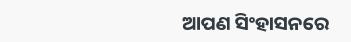ଆପଣ ସିଂହାସନରେ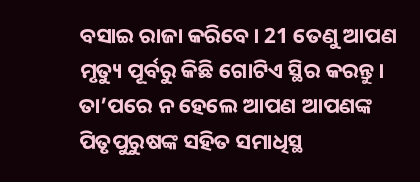ବସାଇ ରାଜା କରିବେ। 21 ତେଣୁ ଆପଣ ମୃତ୍ୟୁ ପୂର୍ବରୁ କିଛି ଗୋଟିଏ ସ୍ଥିର କରନ୍ତୁ। ତା’ପରେ ନ ହେଲେ ଆପଣ ଆପଣଙ୍କ ପିତୃପୁରୁଷଙ୍କ ସହିତ ସମାଧିସ୍ଥ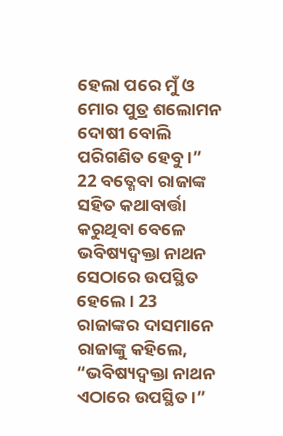ହେଲା ପରେ ମୁଁ ଓ ମୋର ପୁତ୍ର ଶଲୋମନ ଦୋଷୀ ବୋଲି ପରିଗଣିତ ହେବୁ।”
22 ବତ୍ଶେବା ରାଜାଙ୍କ ସହିତ କଥାବାର୍ତ୍ତା କରୁଥିବା ବେଳେ ଭବିଷ୍ୟଦ୍ବକ୍ତା ନାଥନ ସେଠାରେ ଉପସ୍ଥିତ ହେଲେ। 23 ରାଜାଙ୍କର ଦାସମାନେ ରାଜାଙ୍କୁ କହିଲେ, “ଭବିଷ୍ୟଦ୍ବକ୍ତା ନାଥନ ଏଠାରେ ଉପସ୍ଥିତ।”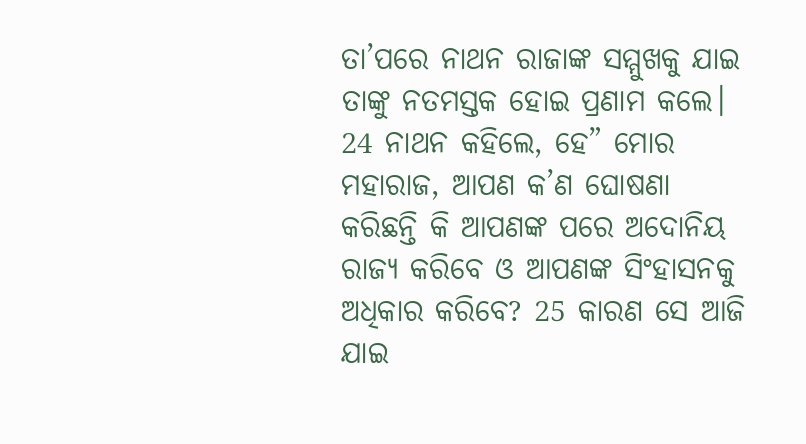ତା’ପରେ ନାଥନ ରାଜାଙ୍କ ସମ୍ମୁଖକୁ ଯାଇ ତାଙ୍କୁ ନତମସ୍ତକ ହୋଇ ପ୍ରଣାମ କଲେ। 24 ନାଥନ କହିଲେ, ହେ” ମୋର ମହାରାଜ, ଆପଣ କ’ଣ ଘୋଷଣା କରିଛନ୍ତି କି ଆପଣଙ୍କ ପରେ ଅଦୋନିୟ ରାଜ୍ୟ କରିବେ ଓ ଆପଣଙ୍କ ସିଂହାସନକୁ ଅଧିକାର କରିବେ? 25 କାରଣ ସେ ଆଜି ଯାଇ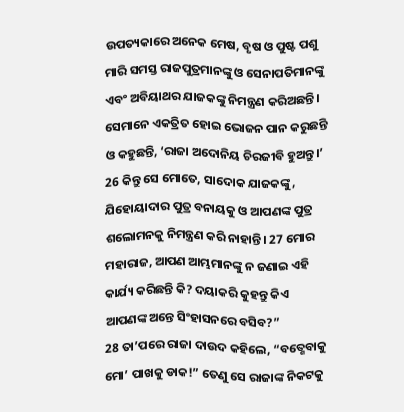ଉପତ୍ୟକାରେ ଅନେକ ମେଷ, ବୃଷ ଓ ପୁଷ୍ଟ ପଶୁ ମାରି ସମସ୍ତ ରାଜପୁତ୍ରମାନଙ୍କୁ ଓ ସେନାପତିମାନଙ୍କୁ ଏବଂ ଅବିୟାଥର ଯାଜକଙ୍କୁ ନିମନ୍ତ୍ରଣ କରିଅଛନ୍ତି। ସେମାନେ ଏକତ୍ରିତ ହୋଇ ଭୋଜନ ପାନ କରୁଛନ୍ତି ଓ କହୁଛନ୍ତି, ‘ରାଜା ଅଦୋନିୟ ଚିରଜୀବି ହୁଅନ୍ତୁ।’ 26 କିନ୍ତୁ ସେ ମୋତେ, ସାଦୋକ ଯାଜକଙ୍କୁ, ଯିହୋୟାଦାର ପୁତ୍ର ବନାୟକୁ ଓ ଆପଣଙ୍କ ପୁତ୍ର ଶଲୋମନକୁ ନିମନ୍ତ୍ରଣ କରି ନାହାନ୍ତି। 27 ମୋର ମହାରାଜ, ଆପଣ ଆମ୍ଭମାନଙ୍କୁ ନ ଜଣାଇ ଏହି କାର୍ଯ୍ୟ କରିଛନ୍ତି କି? ଦୟାକରି କୁହନ୍ତୁ କିଏ ଆପଣଙ୍କ ଅନ୍ତେ ସିଂହାସନରେ ବସିବ?”
28 ତା’ପରେ ରାଜା ଦାଉଦ କହିଲେ, “ବତ୍ଶେବାକୁ ମୋ’ ପାଖକୁ ଡାକ!” ତେଣୁ ସେ ରାଜାଙ୍କ ନିକଟକୁ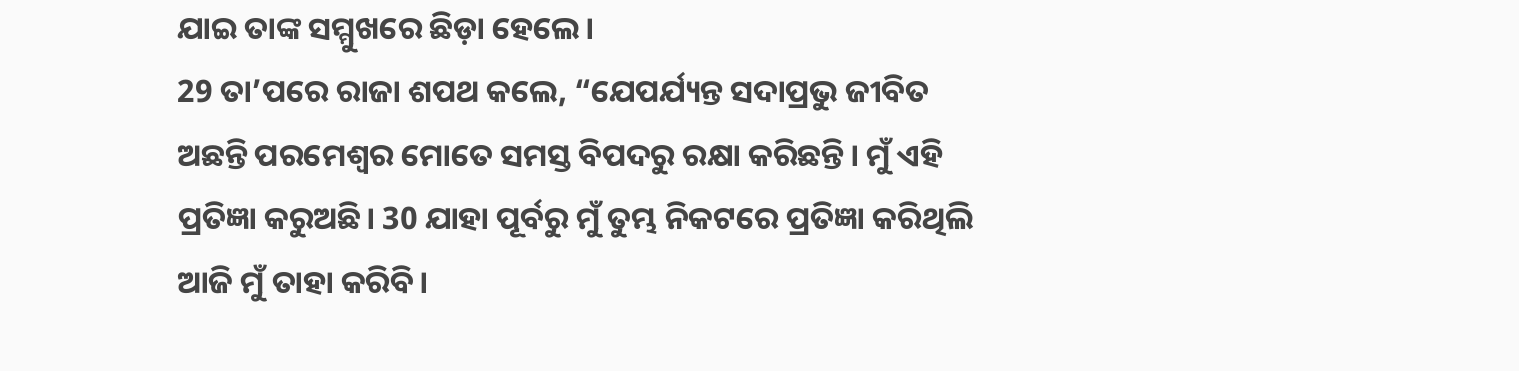ଯାଇ ତାଙ୍କ ସମ୍ମୁଖରେ ଛିଡ଼ା ହେଲେ।
29 ତା’ପରେ ରାଜା ଶପଥ କଲେ, “ଯେପର୍ଯ୍ୟନ୍ତ ସଦାପ୍ରଭୁ ଜୀବିତ ଅଛନ୍ତି ପରମେଶ୍ୱର ମୋତେ ସମସ୍ତ ବିପଦରୁ ରକ୍ଷା କରିଛନ୍ତି। ମୁଁ ଏହି ପ୍ରତିଜ୍ଞା କରୁଅଛି। 30 ଯାହା ପୂର୍ବରୁ ମୁଁ ତୁମ୍ଭ ନିକଟରେ ପ୍ରତିଜ୍ଞା କରିଥିଲି ଆଜି ମୁଁ ତାହା କରିବି।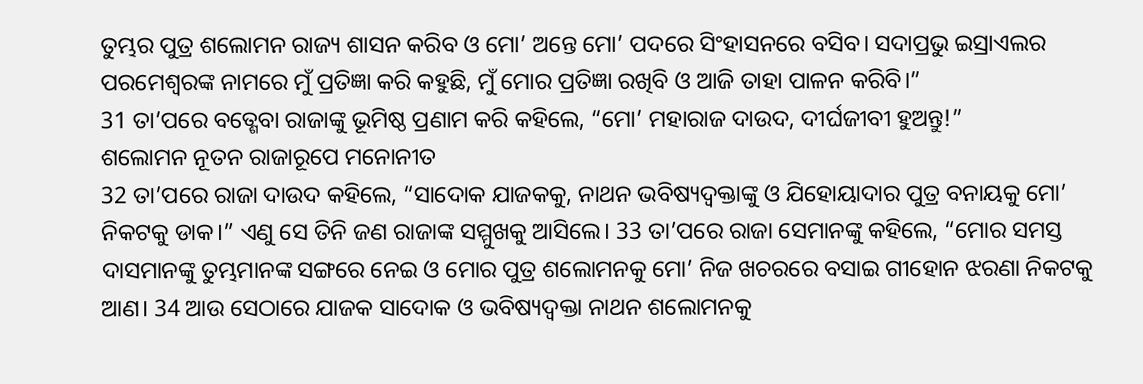ତୁମ୍ଭର ପୁତ୍ର ଶଲୋମନ ରାଜ୍ୟ ଶାସନ କରିବ ଓ ମୋ’ ଅନ୍ତେ ମୋ’ ପଦରେ ସିଂହାସନରେ ବସିବ। ସଦାପ୍ରଭୁ ଇସ୍ରାଏଲର ପରମେଶ୍ୱରଙ୍କ ନାମରେ ମୁଁ ପ୍ରତିଜ୍ଞା କରି କହୁଛି, ମୁଁ ମୋର ପ୍ରତିଜ୍ଞା ରଖିବି ଓ ଆଜି ତାହା ପାଳନ କରିବି।”
31 ତା’ପରେ ବତ୍ଶେବା ରାଜାଙ୍କୁ ଭୂମିଷ୍ଠ ପ୍ରଣାମ କରି କହିଲେ, “ମୋ’ ମହାରାଜ ଦାଉଦ, ଦୀର୍ଘଜୀବୀ ହୁଅନ୍ତୁ!”
ଶଲୋମନ ନୂତନ ରାଜାରୂପେ ମନୋନୀତ
32 ତା’ପରେ ରାଜା ଦାଉଦ କହିଲେ, “ସାଦୋକ ଯାଜକକୁ, ନାଥନ ଭବିଷ୍ୟଦ୍ବକ୍ତାଙ୍କୁ ଓ ଯିହୋୟାଦାର ପୁତ୍ର ବନାୟକୁ ମୋ’ ନିକଟକୁ ଡାକ।” ଏଣୁ ସେ ତିନି ଜଣ ରାଜାଙ୍କ ସମ୍ମୁଖକୁ ଆସିଲେ। 33 ତା’ପରେ ରାଜା ସେମାନଙ୍କୁ କହିଲେ, “ମୋର ସମସ୍ତ ଦାସମାନଙ୍କୁ ତୁମ୍ଭମାନଙ୍କ ସଙ୍ଗରେ ନେଇ ଓ ମୋର ପୁତ୍ର ଶଲୋମନକୁ ମୋ’ ନିଜ ଖଚରରେ ବସାଇ ଗୀହୋନ ଝରଣା ନିକଟକୁ ଆଣ। 34 ଆଉ ସେଠାରେ ଯାଜକ ସାଦୋକ ଓ ଭବିଷ୍ୟଦ୍ବକ୍ତା ନାଥନ ଶଲୋମନକୁ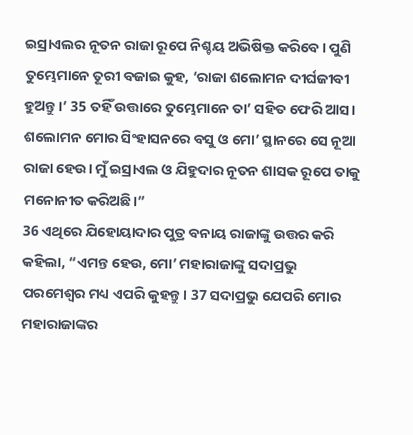ଇସ୍ରାଏଲର ନୂତନ ରାଜା ରୂପେ ନିଶ୍ଚୟ ଅଭିଷିକ୍ତ କରିବେ। ପୁଣି ତୁମ୍ଭେମାନେ ତୂରୀ ବଜାଇ କୁହ, ‘ରାଜା ଶଲୋମନ ଦୀର୍ଘଜୀବୀ ହୁଅନ୍ତୁ।’ 35 ତହିଁ ଉତ୍ତାରେ ତୁମ୍ଭେମାନେ ତା’ ସହିତ ଫେରି ଆସ। ଶଲୋମନ ମୋର ସିଂହାସନରେ ବସୁ ଓ ମୋ’ ସ୍ଥାନରେ ସେ ନୂଆ ରାଜା ହେଉ। ମୁଁ ଇସ୍ରାଏଲ ଓ ଯିହୁଦାର ନୂତନ ଶାସକ ରୂପେ ତାକୁ ମନୋନୀତ କରିଅଛି।”
36 ଏଥିରେ ଯିହୋୟାଦାର ପୁତ୍ର ବନାୟ ରାଜାଙ୍କୁ ଉତ୍ତର କରି କହିଲା, “ଏମନ୍ତ ହେଉ, ମୋ’ ମହାରାଜାଙ୍କୁ ସଦାପ୍ରଭୁ ପରମେଶ୍ୱର ମଧ୍ୟ ଏପରି କୁହନ୍ତୁ। 37 ସଦାପ୍ରଭୁ ଯେପରି ମୋର ମହାରାଜାଙ୍କର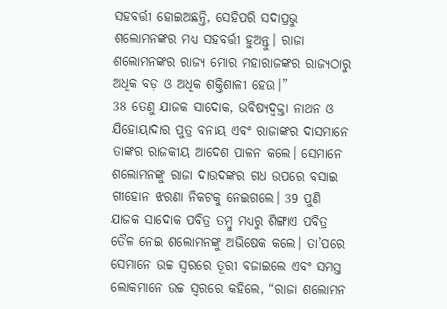ସହବର୍ତ୍ତୀ ହୋଇଅଛନ୍ତି, ସେହିପରି ସଦାପ୍ରଭୁ ଶଲୋମନଙ୍କର ମଧ୍ୟ ସହବର୍ତ୍ତୀ ହୁଅନ୍ତୁ। ରାଜା ଶଲୋମନଙ୍କର ରାଜ୍ୟ ମୋର ମହାରାଜଙ୍କର ରାଜ୍ୟଠାରୁ ଅଧିକ ବଡ଼ ଓ ଅଧିକ ଶକ୍ତିଶାଳୀ ହେଉ।”
38 ତେଣୁ ଯାଜକ ସାଦୋକ, ଭବିଷ୍ୟଦ୍ବକ୍ତା ନାଥନ ଓ ଯିହୋୟାଦାର ପୁତ୍ର ବନାୟ ଏବଂ ରାଜାଙ୍କର ଦାସମାନେ ତାଙ୍କର ରାଜକୀୟ ଆଦେଶ ପାଳନ କଲେ। ସେମାନେ ଶଲୋମନଙ୍କୁ ରାଜା ଦାଉଦଙ୍କର ଗଧ ଉପରେ ବସାଇ ଗୀହୋନ ଝରଣା ନିକଟକୁ ନେଇଗଲେ। 39 ପୁଣି ଯାଜକ ସାଦୋକ ପବିତ୍ର ତମ୍ବୁ ମଧ୍ୟରୁ ଶିଙ୍ଗାଏ ପବିତ୍ର ତୈଳ ନେଇ ଶଲୋମନଙ୍କୁ ଅଭିଷେକ କଲେ। ତା’ପରେ ସେମାନେ ଉଚ୍ଚ ସ୍ୱରରେ ତୂରୀ ବଜାଇଲେ ଏବଂ ସମସ୍ତ ଲୋକମାନେ ଉଚ୍ଚ ସ୍ୱରରେ କହିଲେ, “ରାଜା ଶଲୋମନ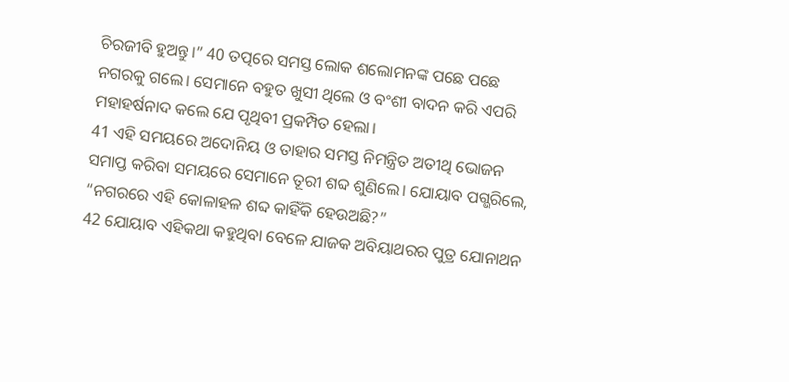ଚିରଜୀବି ହୁଅନ୍ତୁ।” 40 ତତ୍ପରେ ସମସ୍ତ ଲୋକ ଶଲୋମନଙ୍କ ପଛେ ପଛେ ନଗରକୁ ଗଲେ। ସେମାନେ ବହୁତ ଖୁସୀ ଥିଲେ ଓ ବଂଶୀ ବାଦନ କରି ଏପରି ମହାହର୍ଷନାଦ କଲେ ଯେ ପୃଥିବୀ ପ୍ରକମ୍ପିତ ହେଲା।
41 ଏହି ସମୟରେ ଅଦୋନିୟ ଓ ତାହାର ସମସ୍ତ ନିମନ୍ତ୍ରିତ ଅତୀଥି ଭୋଜନ ସମାପ୍ତ କରିବା ସମୟରେ ସେମାନେ ତୂରୀ ଶବ୍ଦ ଶୁଣିଲେ। ଯୋୟାବ ପଗ୍ଭରିଲେ, “ନଗରରେ ଏହି କୋଳାହଳ ଶବ୍ଦ କାହିଁକି ହେଉଅଛି?”
42 ଯୋୟାବ ଏହିକଥା କହୁଥିବା ବେଳେ ଯାଜକ ଅବିୟାଥରର ପୁତ୍ର ଯୋନାଥନ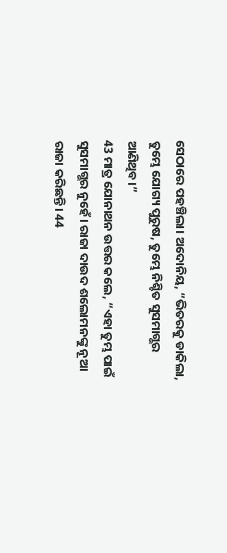ସେଠାରେ ପହଞ୍ଚିଲା। ଅଦୋନିୟ, “ଭିତରକୁ ଡାକିଲା, ତୁମ୍ଭେ ଯୋଗ୍ୟ ପୁରୁଷ, ତୁମ୍ଭେ ନିଶ୍ଚିତ ସୁସମାଗ୍ଭର ଆଣିଥିବ।”
43 ମାତ୍ର ଯୋନାଥନ ଉତ୍ତର କଲେ, “ଏହା ତୁମ୍ଭ ପାଇଁ ସୁସମାଗ୍ଭର ନୁହେଁ। ରାଜା ଦାଉଦ ଶଲୋମନଙ୍କୁ ନୂଆ ରାଜା କରିଛନ୍ତି। 44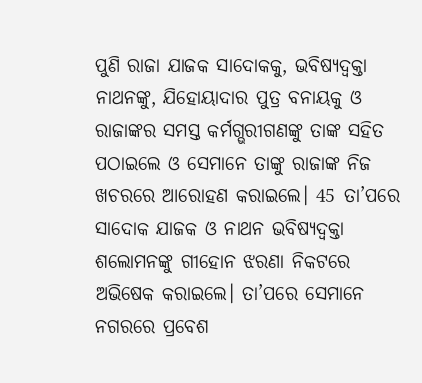ପୁଣି ରାଜା ଯାଜକ ସାଦୋକକୁ, ଭବିଷ୍ୟଦ୍ବକ୍ତା ନାଥନଙ୍କୁ, ଯିହୋୟାଦାର ପୁତ୍ର ବନାୟକୁ ଓ ରାଜାଙ୍କର ସମସ୍ତ କର୍ମଗ୍ଭରୀଗଣଙ୍କୁ ତାଙ୍କ ସହିତ ପଠାଇଲେ ଓ ସେମାନେ ତାଙ୍କୁ ରାଜାଙ୍କ ନିଜ ଖଚରରେ ଆରୋହଣ କରାଇଲେ। 45 ତା’ପରେ ସାଦୋକ ଯାଜକ ଓ ନାଥନ ଭବିଷ୍ୟଦ୍ବକ୍ତା ଶଲୋମନଙ୍କୁ ଗୀହୋନ ଝରଣା ନିକଟରେ ଅଭିଷେକ କରାଇଲେ। ତା’ପରେ ସେମାନେ ନଗରରେ ପ୍ରବେଶ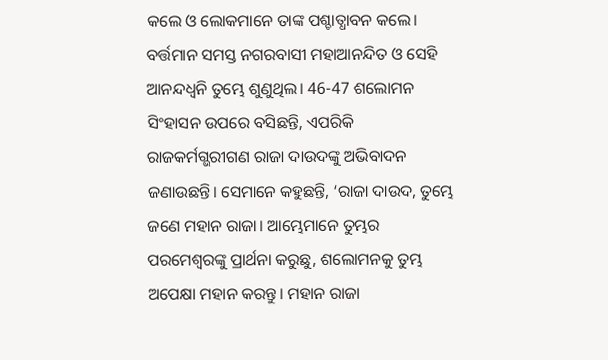କଲେ ଓ ଲୋକମାନେ ତାଙ୍କ ପଶ୍ଚାତ୍ଧାବନ କଲେ। ବର୍ତ୍ତମାନ ସମସ୍ତ ନଗରବାସୀ ମହାଆନନ୍ଦିତ ଓ ସେହି ଆନନ୍ଦଧ୍ୱନି ତୁମ୍ଭେ ଶୁଣୁଥିଲ। 46-47 ଶଲୋମନ ସିଂହାସନ ଉପରେ ବସିଛନ୍ତି, ଏପରିକି ରାଜକର୍ମଗ୍ଭରୀଗଣ ରାଜା ଦାଉଦଙ୍କୁ ଅଭିବାଦନ ଜଣାଉଛନ୍ତି। ସେମାନେ କହୁଛନ୍ତି, ‘ରାଜା ଦାଉଦ, ତୁମ୍ଭେ ଜଣେ ମହାନ ରାଜା। ଆମ୍ଭେମାନେ ତୁମ୍ଭର ପରମେଶ୍ୱରଙ୍କୁ ପ୍ରାର୍ଥନା କରୁଛୁ, ଶଲୋମନକୁ ତୁମ୍ଭ ଅପେକ୍ଷା ମହାନ କରନ୍ତୁ। ମହାନ ରାଜା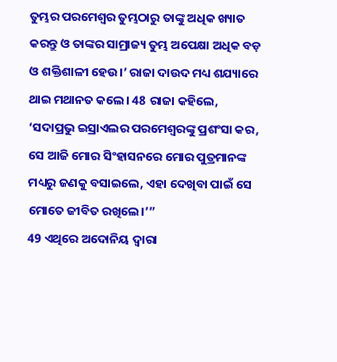ତୁମ୍ଭର ପରମେଶ୍ୱର ତୁମ୍ଭଠାରୁ ତାଙ୍କୁ ଅଧିକ ଖ୍ୟାତ କରନ୍ତୁ ଓ ତାଙ୍କର ସାମ୍ରାଜ୍ୟ ତୁମ୍ଭ ଅପେକ୍ଷା ଅଧିକ ବଡ଼ ଓ ଶକ୍ତିଶାଳୀ ହେଉ।’ ରାଜା ଦାଉଦ ମଧ୍ୟ ଶଯ୍ୟାରେ ଥାଇ ମଥାନତ କଲେ। 48 ରାଜା କହିଲେ, ‘ସଦାପ୍ରଭୁ ଇସ୍ରାଏଲର ପରମେଶ୍ୱରଙ୍କୁ ପ୍ରଶଂସା କର, ସେ ଆଜି ମୋର ସିଂହାସନରେ ମୋର ପୁତ୍ରମାନଙ୍କ ମଧ୍ୟରୁ ଜଣକୁ ବସାଇଲେ, ଏହା ଦେଖିବା ପାଇଁ ସେ ମୋତେ ଜୀବିତ ରଖିଲେ।’”
49 ଏଥିରେ ଅଦୋନିୟ ଦ୍ୱାରା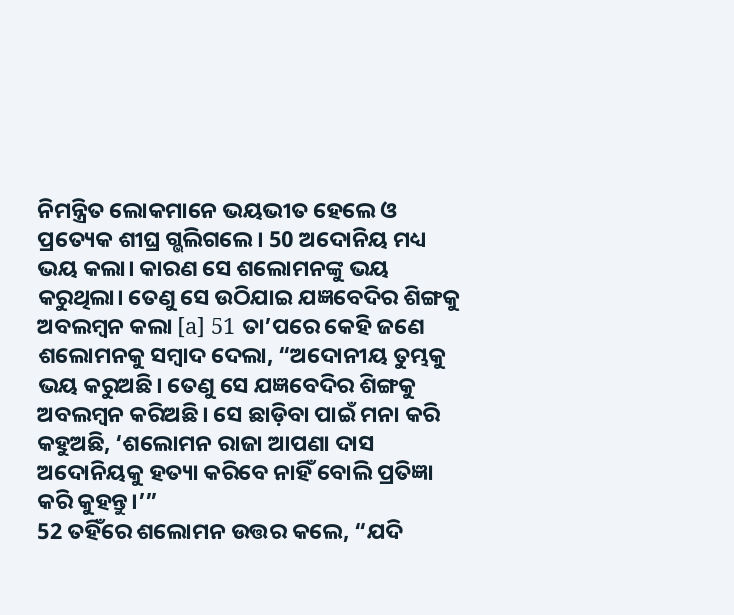ନିମନ୍ତ୍ରିତ ଲୋକମାନେ ଭୟଭୀତ ହେଲେ ଓ ପ୍ରତ୍ୟେକ ଶୀଘ୍ର ଗ୍ଭଲିଗଲେ। 50 ଅଦୋନିୟ ମଧ୍ୟ ଭୟ କଲା। କାରଣ ସେ ଶଲୋମନଙ୍କୁ ଭୟ କରୁଥିଲା। ତେଣୁ ସେ ଉଠିଯାଇ ଯଜ୍ଞବେଦିର ଶିଙ୍ଗକୁ ଅବଲମ୍ବନ କଲା [a] 51 ତା’ପରେ କେହି ଜଣେ ଶଲୋମନକୁ ସମ୍ବାଦ ଦେଲା, “ଅଦୋନୀୟ ତୁମ୍ଭକୁ ଭୟ କରୁଅଛି। ତେଣୁ ସେ ଯଜ୍ଞବେଦିର ଶିଙ୍ଗକୁ ଅବଲମ୍ବନ କରିଅଛି। ସେ ଛାଡ଼ିବା ପାଇଁ ମନା କରି କହୁଅଛି, ‘ଶଲୋମନ ରାଜା ଆପଣା ଦାସ ଅଦୋନିୟକୁ ହତ୍ୟା କରିବେ ନାହିଁ ବୋଲି ପ୍ରତିଜ୍ଞା କରି କୁହନ୍ତୁ।’”
52 ତହିଁରେ ଶଲୋମନ ଉତ୍ତର କଲେ, “ଯଦି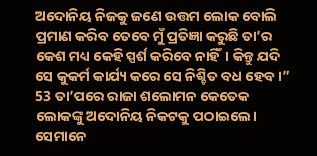ଅଦୋନିୟ ନିଜକୁ ଜଣେ ଉତ୍ତମ ଲୋକ ବୋଲି ପ୍ରମାଣ କରିବ ତେବେ ମୁଁ ପ୍ରତିଜ୍ଞା କରୁଛି ତା’ର କେଶ ମଧ୍ୟ କେହି ସ୍ପର୍ଶ କରିବେ ନାହିଁ। କିନ୍ତୁ ଯଦି ସେ କୁକର୍ମ କାର୍ଯ୍ୟ କରେ ସେ ନିଶ୍ଚିତ ବଧ ହେବ।” 53 ତା’ପରେ ରାଜା ଶଲୋମନ କେତେକ ଲୋକଙ୍କୁ ଅଦୋନିୟ ନିକଟକୁ ପଠାଇଲେ। ସେମାନେ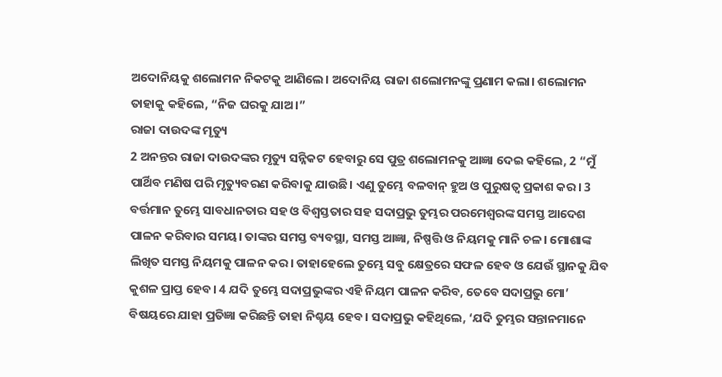ଅଦୋନିୟକୁ ଶଲୋମନ ନିକଟକୁ ଆଣିଲେ। ଅଦୋନିୟ ରାଜା ଶଲୋମନଙ୍କୁ ପ୍ରଣାମ କଲା। ଶଲୋମନ ତାହାକୁ କହିଲେ, “ନିଜ ଘରକୁ ଯାଅ।”
ରାଜା ଦାଉଦଙ୍କ ମୃତ୍ୟୁ
2 ଅନନ୍ତର ରାଜା ଦାଉଦଙ୍କର ମୃତ୍ୟୁ ସନ୍ନିକଟ ହେବାରୁ ସେ ପୁତ୍ର ଶଲୋମନକୁ ଆଜ୍ଞା ଦେଇ କହିଲେ, 2 “ମୁଁ ପାର୍ଥିବ ମଣିଷ ପରି ମୃତ୍ୟୁବରଣ କରିବାକୁ ଯାଉଛି। ଏଣୁ ତୁମ୍ଭେ ବଳବାନ୍ ହୁଅ ଓ ପୁରୁଷତ୍ୱ ପ୍ରକାଶ କର। 3 ବର୍ତ୍ତମାନ ତୁମ୍ଭେ ସାବଧାନତାର ସହ ଓ ବିଶ୍ୱସ୍ତତାର ସହ ସଦାପ୍ରଭୁ ତୁମ୍ଭର ପରମେଶ୍ୱରଙ୍କ ସମସ୍ତ ଆଦେଶ ପାଳନ କରିବାର ସମୟ। ତାଙ୍କର ସମସ୍ତ ବ୍ୟବସ୍ଥା, ସମସ୍ତ ଆଜ୍ଞା, ନିଷ୍ପତ୍ତି ଓ ନିୟମକୁ ମାନି ଚଳ। ମୋଶାଙ୍କ ଲିଖିତ ସମସ୍ତ ନିୟମକୁ ପାଳନ କର। ତାହାହେଲେ ତୁମ୍ଭେ ସବୁ କ୍ଷେତ୍ରରେ ସଫଳ ହେବ ଓ ଯେଉଁ ସ୍ଥାନକୁ ଯିବ କୁଶଳ ପ୍ରାପ୍ତ ହେବ। 4 ଯଦି ତୁମ୍ଭେ ସଦାପ୍ରଭୁଙ୍କର ଏହି ନିୟମ ପାଳନ କରିବ, ତେବେ ସଦାପ୍ରଭୁ ମୋ’ ବିଷୟରେ ଯାହା ପ୍ରତିଜ୍ଞା କରିଛନ୍ତି ତାହା ନିଶ୍ଚୟ ହେବ। ସଦାପ୍ରଭୁ କହିଥିଲେ, ‘ଯଦି ତୁମ୍ଭର ସନ୍ତାନମାନେ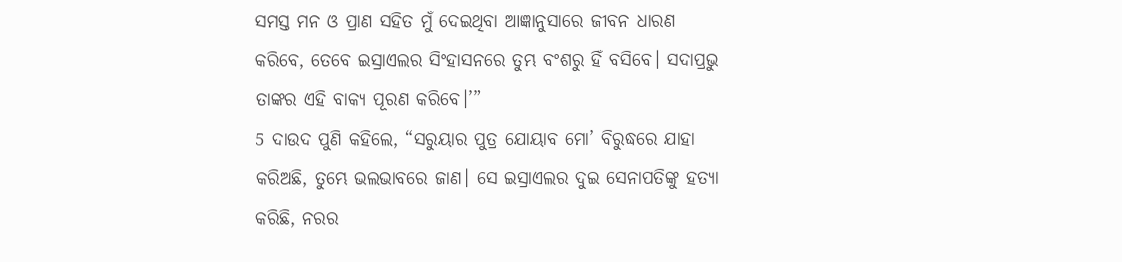ସମସ୍ତ ମନ ଓ ପ୍ରାଣ ସହିତ ମୁଁ ଦେଇଥିବା ଆଜ୍ଞାନୁସାରେ ଜୀବନ ଧାରଣ କରିବେ, ତେବେ ଇସ୍ରାଏଲର ସିଂହାସନରେ ତୁମ୍ଭ ବଂଶରୁ ହିଁ ବସିବେ। ସଦାପ୍ରଭୁ ତାଙ୍କର ଏହି ବାକ୍ୟ ପୂରଣ କରିବେ।’”
5 ଦାଉଦ ପୁଣି କହିଲେ, “ସରୁୟାର ପୁତ୍ର ଯୋୟାବ ମୋ’ ବିରୁଦ୍ଧରେ ଯାହା କରିଅଛି, ତୁମ୍ଭେ ଭଲଭାବରେ ଜାଣ। ସେ ଇସ୍ରାଏଲର ଦୁଇ ସେନାପତିଙ୍କୁ ହତ୍ୟା କରିଛି, ନରର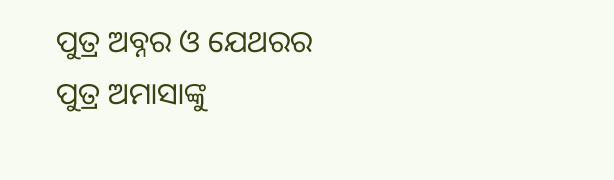ପୁତ୍ର ଅବ୍ନର ଓ ଯେଥରର ପୁତ୍ର ଅମାସାଙ୍କୁ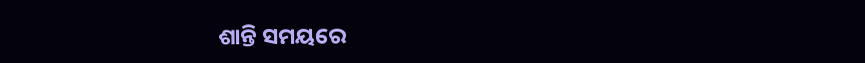ଶାନ୍ତି ସମୟରେ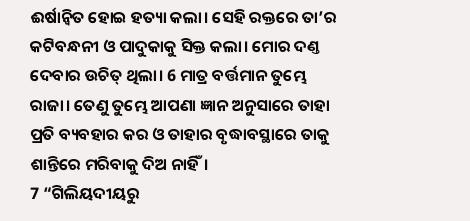ଈର୍ଷାନ୍ୱିତ ହୋଇ ହତ୍ୟା କଲା। ସେହି ରକ୍ତରେ ତା’ର କଟିବନ୍ଧନୀ ଓ ପାଦୁକାକୁ ସିକ୍ତ କଲା। ମୋର ଦଣ୍ତ ଦେବାର ଉଚିତ୍ ଥିଲା। 6 ମାତ୍ର ବର୍ତ୍ତମାନ ତୁମ୍ଭେ ରାଜା। ତେଣୁ ତୁମ୍ଭେ ଆପଣା ଜ୍ଞାନ ଅନୁସାରେ ତାହା ପ୍ରତି ବ୍ୟବହାର କର ଓ ତାହାର ବୃଦ୍ଧାବସ୍ଥାରେ ତାକୁ ଶାନ୍ତିରେ ମରିବାକୁ ଦିଅ ନାହିଁ।
7 “ଗିଲିୟଦୀୟରୁ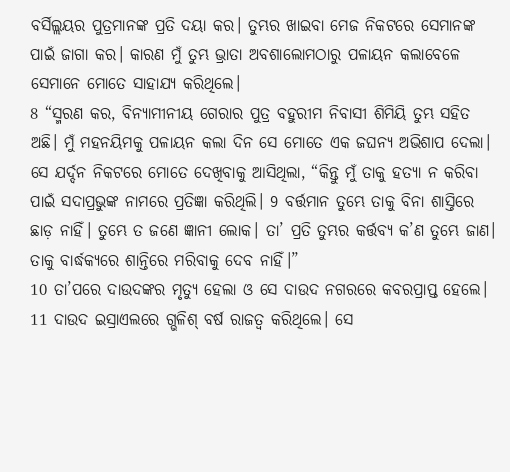ବର୍ସିଲ୍ଲୟର ପୁତ୍ରମାନଙ୍କ ପ୍ରତି ଦୟା କର। ତୁମ୍ଭର ଖାଇବା ମେଜ ନିକଟରେ ସେମାନଙ୍କ ପାଇଁ ଜାଗା କର। କାରଣ ମୁଁ ତୁମ୍ଭ ଭ୍ରାତା ଅବଶାଲୋମଠାରୁ ପଳାୟନ କଲାବେଳେ ସେମାନେ ମୋତେ ସାହାଯ୍ୟ କରିଥିଲେ।
8 “ସ୍ମରଣ କର, ବିନ୍ୟାମୀନୀୟ ଗେରାର ପୁତ୍ର ବହୁରୀମ ନିବାସୀ ଶିମିୟି ତୁମ୍ଭ ସହିତ ଅଛି। ମୁଁ ମହନୟିମକୁ ପଳାୟନ କଲା ଦିନ ସେ ମୋତେ ଏକ ଜଘନ୍ୟ ଅଭିଶାପ ଦେଲା। ସେ ଯର୍ଦ୍ଦନ ନିକଟରେ ମୋତେ ଦେଖିବାକୁ ଆସିଥିଲା, “କିନ୍ତୁ ମୁଁ ତାକୁ ହତ୍ୟା ନ କରିବା ପାଇଁ ସଦାପ୍ରଭୁଙ୍କ ନାମରେ ପ୍ରତିଜ୍ଞା କରିଥିଲି। 9 ବର୍ତ୍ତମାନ ତୁମ୍ଭେ ତାକୁ ବିନା ଶାସ୍ତିରେ ଛାଡ଼ ନାହିଁ। ତୁମ୍ଭେ ତ ଜଣେ ଜ୍ଞାନୀ ଲୋକ। ତା’ ପ୍ରତି ତୁମ୍ଭର କର୍ତ୍ତବ୍ୟ କ’ଣ ତୁମ୍ଭେ ଜାଣ। ତାକୁ ବାର୍ଦ୍ଧକ୍ୟରେ ଶାନ୍ତିରେ ମରିବାକୁ ଦେବ ନାହିଁ।”
10 ତା’ପରେ ଦାଉଦଙ୍କର ମୃତ୍ୟୁ ହେଲା ଓ ସେ ଦାଉଦ ନଗରରେ କବରପ୍ରାପ୍ତ ହେଲେ। 11 ଦାଉଦ ଇସ୍ରାଏଲରେ ଗ୍ଭଳିଶ୍ ବର୍ଷ ରାଜତ୍ୱ କରିଥିଲେ। ସେ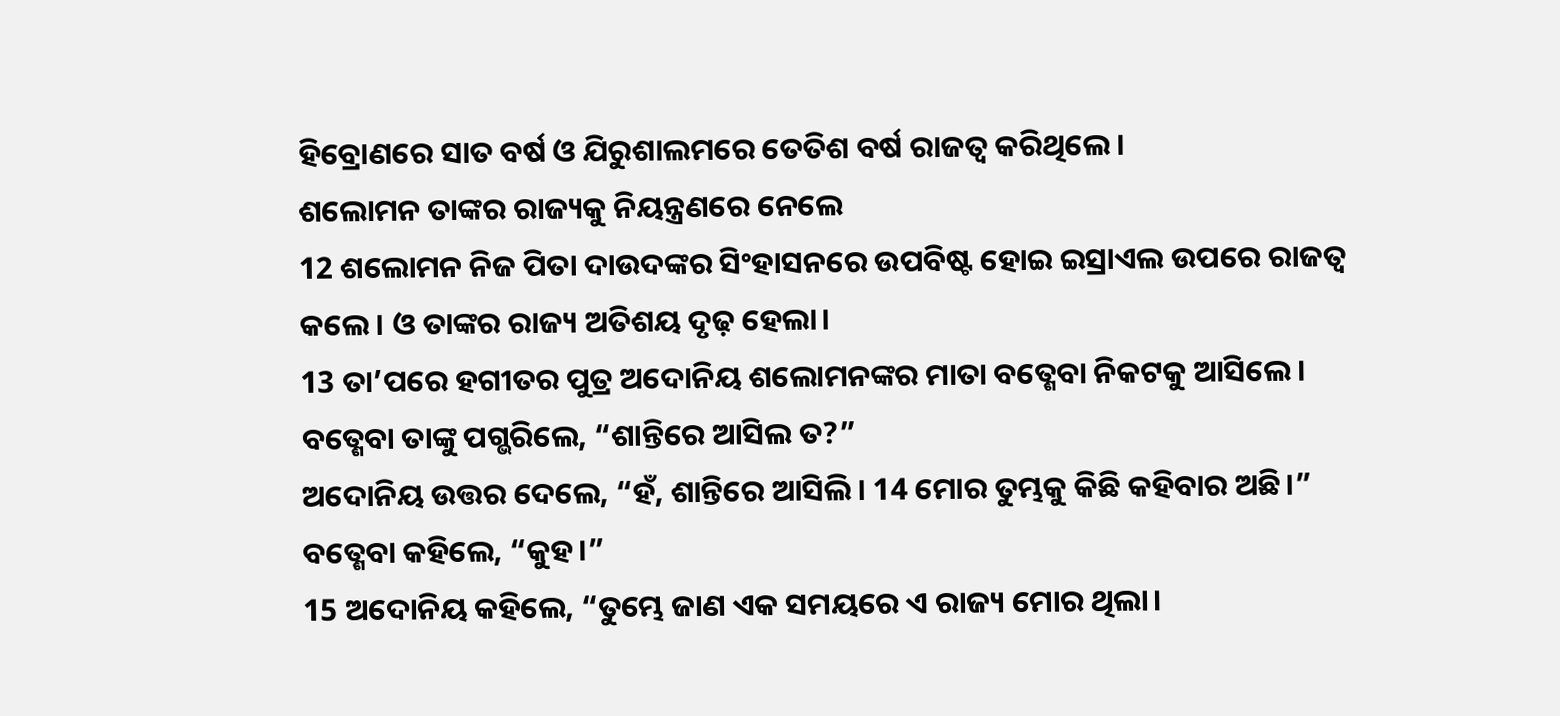ହିବ୍ରୋଣରେ ସାତ ବର୍ଷ ଓ ଯିରୁଶାଲମରେ ତେତିଶ ବର୍ଷ ରାଜତ୍ୱ କରିଥିଲେ।
ଶଲୋମନ ତାଙ୍କର ରାଜ୍ୟକୁ ନିୟନ୍ତ୍ରଣରେ ନେଲେ
12 ଶଲୋମନ ନିଜ ପିତା ଦାଉଦଙ୍କର ସିଂହାସନରେ ଉପବିଷ୍ଟ ହୋଇ ଇସ୍ରାଏଲ ଉପରେ ରାଜତ୍ୱ କଲେ। ଓ ତାଙ୍କର ରାଜ୍ୟ ଅତିଶୟ ଦୃଢ଼ ହେଲା।
13 ତା’ପରେ ହଗୀତର ପୁତ୍ର ଅଦୋନିୟ ଶଲୋମନଙ୍କର ମାତା ବତ୍ଶେବା ନିକଟକୁ ଆସିଲେ। ବତ୍ଶେବା ତାଙ୍କୁ ପଗ୍ଭରିଲେ, “ଶାନ୍ତିରେ ଆସିଲ ତ?”
ଅଦୋନିୟ ଉତ୍ତର ଦେଲେ, “ହଁ, ଶାନ୍ତିରେ ଆସିଲି। 14 ମୋର ତୁମ୍ଭକୁ କିଛି କହିବାର ଅଛି।”
ବତ୍ଶେବା କହିଲେ, “କୁହ।”
15 ଅଦୋନିୟ କହିଲେ, “ତୁମ୍ଭେ ଜାଣ ଏକ ସମୟରେ ଏ ରାଜ୍ୟ ମୋର ଥିଲା।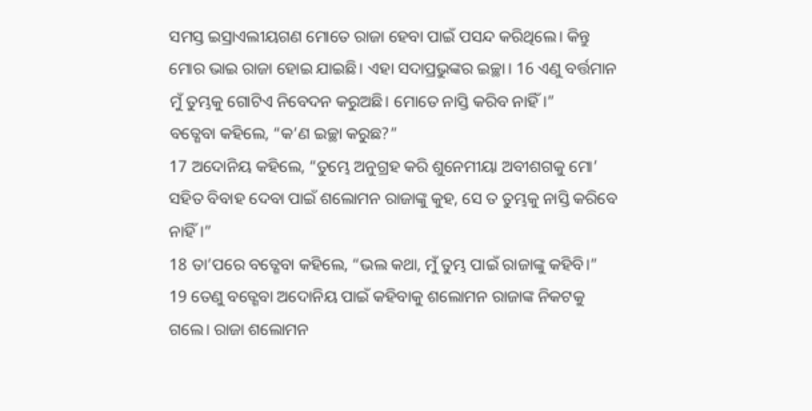ସମସ୍ତ ଇସ୍ରାଏଲୀୟଗଣ ମୋତେ ରାଜା ହେବା ପାଇଁ ପସନ୍ଦ କରିଥିଲେ। କିନ୍ତୁ ମୋର ଭାଇ ରାଜା ହୋଇ ଯାଇଛି। ଏହା ସଦାପ୍ରଭୁଙ୍କର ଇଚ୍ଛା। 16 ଏଣୁ ବର୍ତ୍ତମାନ ମୁଁ ତୁମ୍ଭକୁ ଗୋଟିଏ ନିବେଦନ କରୁଅଛି। ମୋତେ ନାସ୍ତି କରିବ ନାହିଁ।”
ବତ୍ଶେବା କହିଲେ, “କ’ଣ ଇଚ୍ଛା କରୁଛ?”
17 ଅଦୋନିୟ କହିଲେ, “ତୁମ୍ଭେ ଅନୁଗ୍ରହ କରି ଶୁନେମୀୟା ଅବୀଶଗକୁ ମୋ’ ସହିତ ବିବାହ ଦେବା ପାଇଁ ଶଲୋମନ ରାଜାଙ୍କୁ କୁହ, ସେ ତ ତୁମ୍ଭକୁ ନାସ୍ତି କରିବେ ନାହିଁ।”
18 ତା’ପରେ ବତ୍ଶେବା କହିଲେ, “ଭଲ କଥା, ମୁଁ ତୁମ୍ଭ ପାଇଁ ରାଜାଙ୍କୁ କହିବି।”
19 ତେଣୁ ବତ୍ଶେବା ଅଦୋନିୟ ପାଇଁ କହିବାକୁ ଶଲୋମନ ରାଜାଙ୍କ ନିକଟକୁ ଗଲେ। ରାଜା ଶଲୋମନ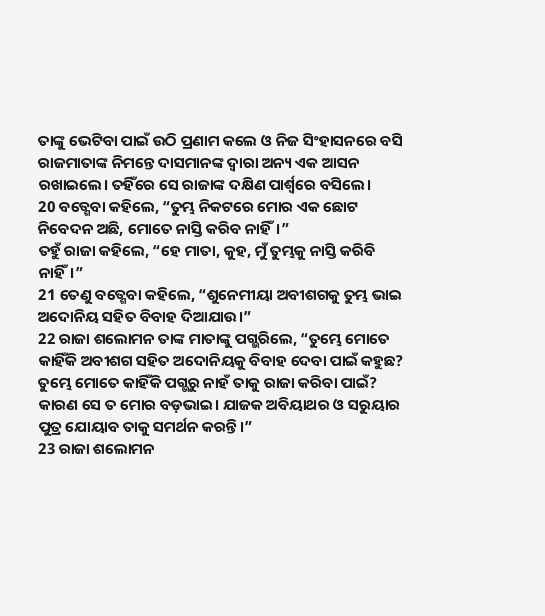ତାଙ୍କୁ ଭେଟିବା ପାଇଁ ଉଠି ପ୍ରଣାମ କଲେ ଓ ନିଜ ସିଂହାସନରେ ବସି ରାଜମାତାଙ୍କ ନିମନ୍ତେ ଦାସମାନଙ୍କ ଦ୍ୱାରା ଅନ୍ୟ ଏକ ଆସନ ରଖାଇଲେ। ତହିଁରେ ସେ ରାଜାଙ୍କ ଦକ୍ଷିଣ ପାର୍ଶ୍ୱରେ ବସିଲେ।
20 ବତ୍ଶେବା କହିଲେ, “ତୁମ୍ଭ ନିକଟରେ ମୋର ଏକ ଛୋଟ ନିବେଦନ ଅଛି, ମୋତେ ନାସ୍ତି କରିବ ନାହିଁ।”
ତହୁଁ ରାଜା କହିଲେ, “ହେ ମାତା, କୁହ, ମୁଁ ତୁମ୍ଭକୁ ନାସ୍ତି କରିବି ନାହିଁ।”
21 ତେଣୁ ବତ୍ଶେବା କହିଲେ, “ଶୁନେମୀୟା ଅବୀଶଗକୁ ତୁମ୍ଭ ଭାଇ ଅଦୋନିୟ ସହିତ ବିବାହ ଦିଆଯାଉ।”
22 ରାଜା ଶଲୋମନ ତାଙ୍କ ମାତାଙ୍କୁ ପଗ୍ଭରିଲେ, “ତୁମ୍ଭେ ମୋତେ କାହିଁକି ଅବୀଶଗ ସହିତ ଅଦୋନିୟକୁ ବିବାହ ଦେବା ପାଇଁ କହୁଛ? ତୁମ୍ଭେ ମୋତେ କାହିଁକି ପଗ୍ଭରୁ ନାହଁ ତାକୁ ରାଜା କରିବା ପାଇଁ? କାରଣ ସେ ତ ମୋର ବଡ଼ଭାଇ। ଯାଜକ ଅବିୟାଥର ଓ ସରୁୟାର ପୁତ୍ର ଯୋୟାବ ତାକୁ ସମର୍ଥନ କରନ୍ତି।”
23 ରାଜା ଶଲୋମନ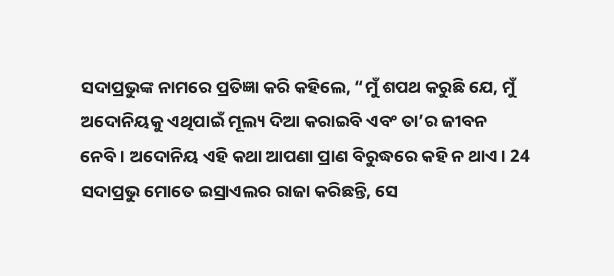ସଦାପ୍ରଭୁଙ୍କ ନାମରେ ପ୍ରତିଜ୍ଞା କରି କହିଲେ, “ମୁଁ ଶପଥ କରୁଛି ଯେ, ମୁଁ ଅଦୋନିୟକୁ ଏଥିପାଇଁ ମୂଲ୍ୟ ଦିଆ କରାଇବି ଏବଂ ତା’ର ଜୀବନ ନେବି। ଅଦୋନିୟ ଏହି କଥା ଆପଣା ପ୍ରାଣ ବିରୁଦ୍ଧରେ କହି ନ ଥାଏ। 24 ସଦାପ୍ରଭୁ ମୋତେ ଇସ୍ରାଏଲର ରାଜା କରିଛନ୍ତି, ସେ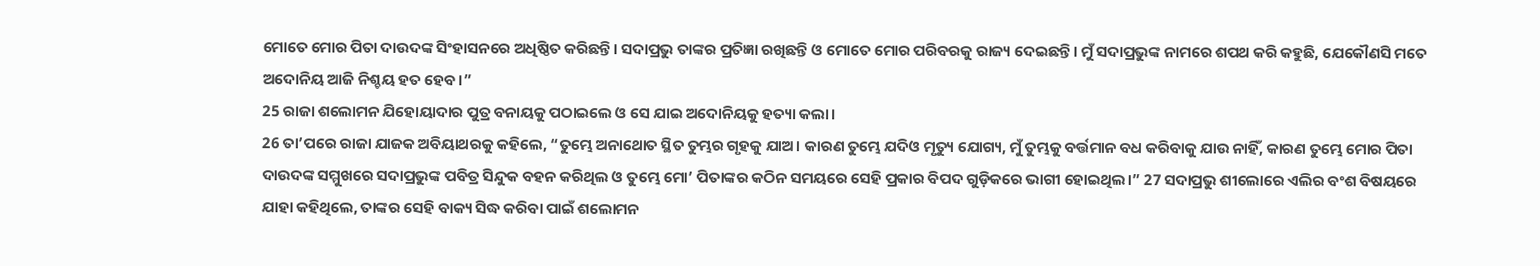ମୋତେ ମୋର ପିତା ଦାଉଦଙ୍କ ସିଂହାସନରେ ଅଧିଷ୍ଠିତ କରିଛନ୍ତି। ସଦାପ୍ରଭୁ ତାଙ୍କର ପ୍ରତିଜ୍ଞା ରଖିଛନ୍ତି ଓ ମୋତେ ମୋର ପରିବରକୁ ରାଜ୍ୟ ଦେଇଛନ୍ତି। ମୁଁ ସଦାପ୍ରଭୁଙ୍କ ନାମରେ ଶପଥ କରି କହୁଛି, ଯେକୌଣସି ମତେ ଅଦୋନିୟ ଆଜି ନିଶ୍ଚୟ ହତ ହେବ।”
25 ରାଜା ଶଲୋମନ ଯିହୋୟାଦାର ପୁତ୍ର ବନାୟକୁ ପଠାଇଲେ ଓ ସେ ଯାଇ ଅଦୋନିୟକୁ ହତ୍ୟା କଲା।
26 ତା’ପରେ ରାଜା ଯାଜକ ଅବିୟାଥରକୁ କହିଲେ, “ତୁମ୍ଭେ ଅନାଥୋତ ସ୍ଥିତ ତୁମ୍ଭର ଗୃହକୁ ଯାଅ। କାରଣ ତୁମ୍ଭେ ଯଦିଓ ମୃତ୍ୟୁ ଯୋଗ୍ୟ, ମୁଁ ତୁମ୍ଭକୁ ବର୍ତ୍ତମାନ ବଧ କରିବାକୁ ଯାଉ ନାହିଁ, କାରଣ ତୁମ୍ଭେ ମୋର ପିତା ଦାଉଦଙ୍କ ସମ୍ମୁଖରେ ସଦାପ୍ରଭୁଙ୍କ ପବିତ୍ର ସିନ୍ଦୁକ ବହନ କରିଥିଲ ଓ ତୁମ୍ଭେ ମୋ’ ପିତାଙ୍କର କଠିନ ସମୟରେ ସେହି ପ୍ରକାର ବିପଦ ଗୁଡ଼ିକରେ ଭାଗୀ ହୋଇଥିଲ।” 27 ସଦାପ୍ରଭୁ ଶୀଲୋରେ ଏଲିର ବଂଶ ବିଷୟରେ ଯାହା କହିଥିଲେ, ତାଙ୍କର ସେହି ବାକ୍ୟ ସିଦ୍ଧ କରିବା ପାଇଁ ଶଲୋମନ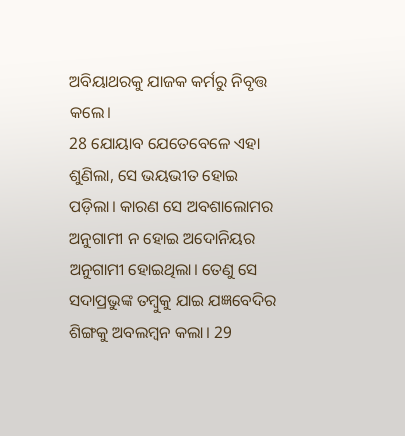ଅବିୟାଥରକୁ ଯାଜକ କର୍ମରୁ ନିବୃତ୍ତ କଲେ।
28 ଯୋୟାବ ଯେତେବେଳେ ଏହା ଶୁଣିଲା, ସେ ଭୟଭୀତ ହୋଇ ପଡ଼ିଲା। କାରଣ ସେ ଅବଶାଲୋମର ଅନୁଗାମୀ ନ ହୋଇ ଅଦୋନିୟର ଅନୁଗାମୀ ହୋଇଥିଲା। ତେଣୁ ସେ ସଦାପ୍ରଭୁଙ୍କ ତମ୍ବୁକୁ ଯାଇ ଯଜ୍ଞବେଦିର ଶିଙ୍ଗକୁ ଅବଲମ୍ବନ କଲା। 29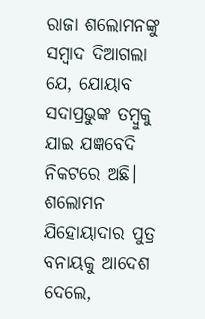ରାଜା ଶଲୋମନଙ୍କୁ ସମ୍ବାଦ ଦିଆଗଲା ଯେ, ଯୋୟାବ ସଦାପ୍ରଭୁଙ୍କ ତମ୍ବୁକୁ ଯାଇ ଯଜ୍ଞବେଦି ନିକଟରେ ଅଛି। ଶଲୋମନ ଯିହୋୟାଦାର ପୁତ୍ର ବନାୟକୁ ଆଦେଶ ଦେଲେ,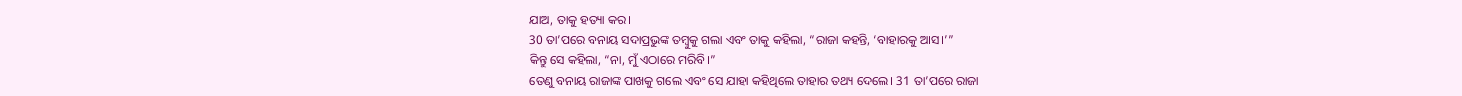ଯାଅ, ତାକୁ ହତ୍ୟା କର।
30 ତା’ପରେ ବନାୟ ସଦାପ୍ରଭୁଙ୍କ ତମ୍ବୁକୁ ଗଲା ଏବଂ ତାକୁ କହିଲା, “ରାଜା କହନ୍ତି, ‘ବାହାରକୁ ଆସ।’”
କିନ୍ତୁ ସେ କହିଲା, “ନା, ମୁଁ ଏଠାରେ ମରିବି।”
ତେଣୁ ବନାୟ ରାଜାଙ୍କ ପାଖକୁ ଗଲେ ଏବଂ ସେ ଯାହା କହିଥିଲେ ତାହାର ତଥ୍ୟ ଦେଲେ। 31 ତା’ପରେ ରାଜା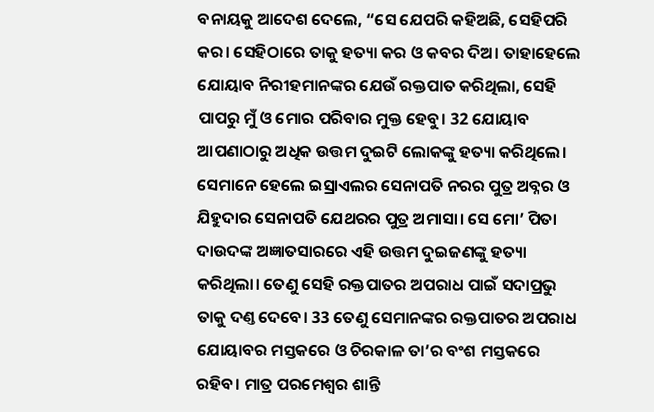ବନାୟକୁ ଆଦେଶ ଦେଲେ, “ସେ ଯେପରି କହିଅଛି, ସେହିପରି କର। ସେହିଠାରେ ତାକୁ ହତ୍ୟା କର ଓ କବର ଦିଅ। ତାହାହେଲେ ଯୋୟାବ ନିରୀହମାନଙ୍କର ଯେଉଁ ରକ୍ତପାତ କରିଥିଲା, ସେହି ପାପରୁ ମୁଁ ଓ ମୋର ପରିବାର ମୁକ୍ତ ହେବୁ। 32 ଯୋୟାବ ଆପଣାଠାରୁ ଅଧିକ ଉତ୍ତମ ଦୁଇଟି ଲୋକଙ୍କୁ ହତ୍ୟା କରିଥିଲେ। ସେମାନେ ହେଲେ ଇସ୍ରାଏଲର ସେନାପତି ନରର ପୁତ୍ର ଅବ୍ନର ଓ ଯିହୁଦାର ସେନାପତି ଯେଥରର ପୁତ୍ର ଅମାସା। ସେ ମୋ’ ପିତା ଦାଉଦଙ୍କ ଅଜ୍ଞାତସାରରେ ଏହି ଉତ୍ତମ ଦୁଇଜଣଙ୍କୁ ହତ୍ୟା କରିଥିଲା। ତେଣୁ ସେହି ରକ୍ତପାତର ଅପରାଧ ପାଇଁ ସଦାପ୍ରଭୁ ତାକୁ ଦଣ୍ତ ଦେବେ। 33 ତେଣୁ ସେମାନଙ୍କର ରକ୍ତପାତର ଅପରାଧ ଯୋୟାବର ମସ୍ତକରେ ଓ ଚିରକାଳ ତା’ର ବଂଶ ମସ୍ତକରେ ରହିବ। ମାତ୍ର ପରମେଶ୍ୱର ଶାନ୍ତି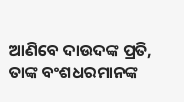ଆଣିବେ ଦାଉଦଙ୍କ ପ୍ରତି, ତାଙ୍କ ବଂଶଧରମାନଙ୍କ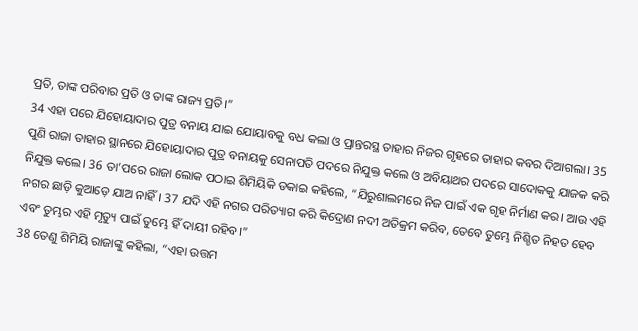ପ୍ରତି, ତାଙ୍କ ପରିବାର ପ୍ରତି ଓ ତାଙ୍କ ରାଜ୍ୟ ପ୍ରତି।”
34 ଏହା ପରେ ଯିହୋୟାଦାର ପୁତ୍ର ବନାୟ ଯାଇ ଯୋୟାବକୁ ବଧ କଲା ଓ ପ୍ରାନ୍ତରସ୍ଥ ତାହାର ନିଜର ଗୃହରେ ତାହାର କବର ଦିଆଗଲା। 35 ପୁଣି ରାଜା ତାହାର ସ୍ଥାନରେ ଯିହୋୟାଦାର ପୁତ୍ର ବନାୟକୁ ସେନାପତି ପଦରେ ନିଯୁକ୍ତ କଲେ ଓ ଅବିୟାଥର ପଦରେ ସାଦୋକକୁ ଯାଜକ କରି ନିଯୁକ୍ତ କଲେ। 36 ତା’ପରେ ରାଜା ଲୋକ ପଠାଇ ଶିମିୟିକି ଡକାଇ କହିଲେ, “ଯିରୁଶାଲମରେ ନିଜ ପାଇଁ ଏକ ଗୃହ ନିର୍ମାଣ କର। ଆଉ ଏହି ନଗର ଛାଡ଼ି କୁଆଡ଼େ ଯାଅ ନାହିଁ। 37 ଯଦି ଏହି ନଗର ପରିତ୍ୟାଗ କରି କିଦ୍ରୋଣ ନଦୀ ଅତିକ୍ରମ କରିବ, ତେବେ ତୁମ୍ଭେ ନିଶ୍ଚିତ ନିହତ ହେବ ଏବଂ ତୁମ୍ଭର ଏହି ମୃତ୍ୟୁ ପାଇଁ ତୁମ୍ଭେ ହିଁ ଦାୟୀ ରହିବ।”
38 ତେଣୁ ଶିମିୟି ରାଜାଙ୍କୁ କହିଲା, “ଏହା ଉତ୍ତମ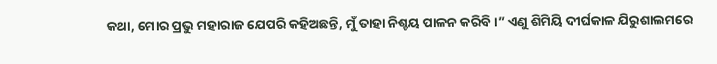କଥା, ମୋର ପ୍ରଭୁ ମହାରାଜ ଯେପରି କହିଅଛନ୍ତି, ମୁଁ ତାହା ନିଶ୍ଚୟ ପାଳନ କରିବି।” ଏଣୁ ଶିମିୟି ଦୀର୍ଘକାଳ ଯିରୁଶାଲମରେ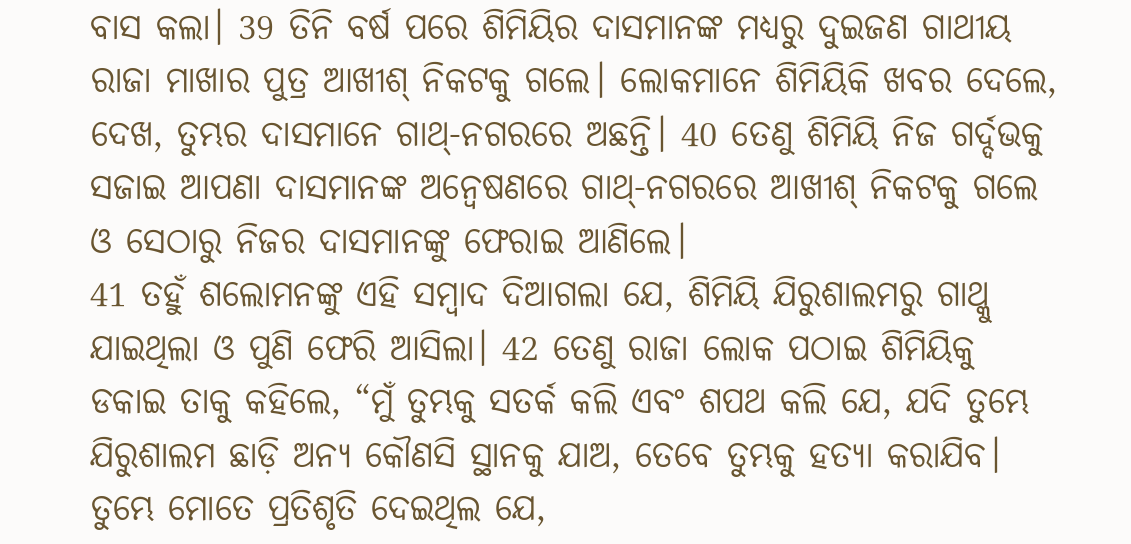ବାସ କଲା। 39 ତିନି ବର୍ଷ ପରେ ଶିମିୟିର ଦାସମାନଙ୍କ ମଧ୍ୟରୁ ଦୁଇଜଣ ଗାଥୀୟ ରାଜା ମାଖାର ପୁତ୍ର ଆଖୀଶ୍ ନିକଟକୁ ଗଲେ। ଲୋକମାନେ ଶିମିୟିକି ଖବର ଦେଲେ, ଦେଖ, ତୁମ୍ଭର ଦାସମାନେ ଗାଥ୍-ନଗରରେ ଅଛନ୍ତି। 40 ତେଣୁ ଶିମିୟି ନିଜ ଗର୍ଦ୍ଦଭକୁ ସଜାଇ ଆପଣା ଦାସମାନଙ୍କ ଅନ୍ୱେଷଣରେ ଗାଥ୍-ନଗରରେ ଆଖୀଶ୍ ନିକଟକୁ ଗଲେ ଓ ସେଠାରୁ ନିଜର ଦାସମାନଙ୍କୁ ଫେରାଇ ଆଣିଲେ।
41 ତହୁଁ ଶଲୋମନଙ୍କୁ ଏହି ସମ୍ବାଦ ଦିଆଗଲା ଯେ, ଶିମିୟି ଯିରୁଶାଲମରୁ ଗାଥ୍କୁ ଯାଇଥିଲା ଓ ପୁଣି ଫେରି ଆସିଲା। 42 ତେଣୁ ରାଜା ଲୋକ ପଠାଇ ଶିମିୟିକୁ ଡକାଇ ତାକୁ କହିଲେ, “ମୁଁ ତୁମ୍ଭକୁ ସତର୍କ କଲି ଏବଂ ଶପଥ କଲି ଯେ, ଯଦି ତୁମ୍ଭେ ଯିରୁଶାଲମ ଛାଡ଼ି ଅନ୍ୟ କୌଣସି ସ୍ଥାନକୁ ଯାଅ, ତେବେ ତୁମ୍ଭକୁ ହତ୍ୟା କରାଯିବ। ତୁମ୍ଭେ ମୋତେ ପ୍ରତିଶୃତି ଦେଇଥିଲ ଯେ,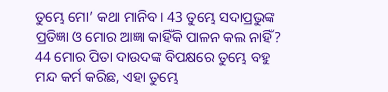ତୁମ୍ଭେ ମୋ’ କଥା ମାନିବ। 43 ତୁମ୍ଭେ ସଦାପ୍ରଭୁଙ୍କ ପ୍ରତିଜ୍ଞା ଓ ମୋର ଆଜ୍ଞା କାହିଁକି ପାଳନ କଲ ନାହିଁ? 44 ମୋର ପିତା ଦାଉଦଙ୍କ ବିପକ୍ଷରେ ତୁମ୍ଭେ ବହୁ ମନ୍ଦ କର୍ମ କରିଛ, ଏହା ତୁମ୍ଭେ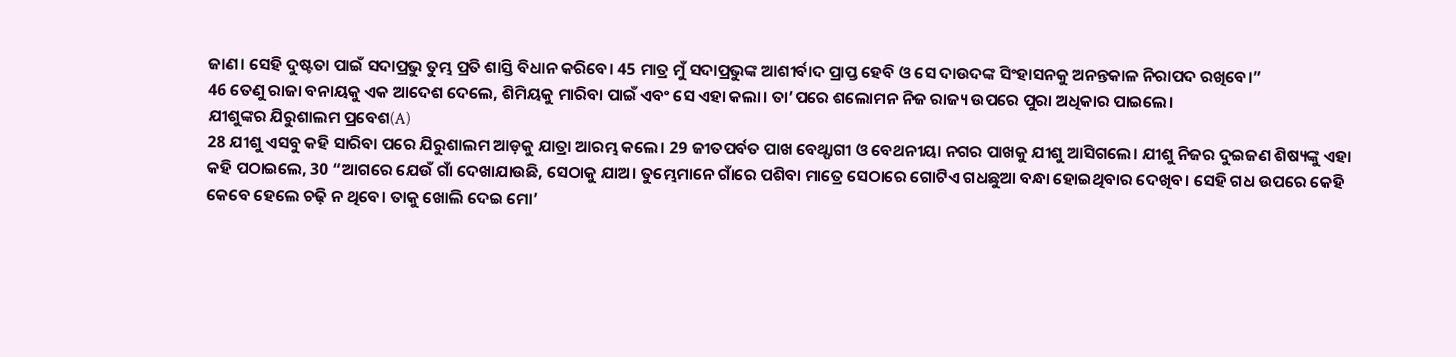ଜାଣ। ସେହି ଦୁଷ୍ଟତା ପାଇଁ ସଦାପ୍ରଭୁ ତୁମ୍ଭ ପ୍ରତି ଶାସ୍ତି ବିଧାନ କରିବେ। 45 ମାତ୍ର ମୁଁ ସଦାପ୍ରଭୁଙ୍କ ଆଶୀର୍ବାଦ ପ୍ରାପ୍ତ ହେବି ଓ ସେ ଦାଉଦଙ୍କ ସିଂହାସନକୁ ଅନନ୍ତକାଳ ନିରାପଦ ରଖିବେ।”
46 ତେଣୁ ରାଜା ବନାୟକୁ ଏକ ଆଦେଶ ଦେଲେ, ଶିମିୟକୁ ମାରିବା ପାଇଁ ଏବଂ ସେ ଏହା କଲା। ତା’ପରେ ଶଲୋମନ ନିଜ ରାଜ୍ୟ ଉପରେ ପୁରା ଅଧିକାର ପାଇଲେ।
ଯୀଶୁଙ୍କର ଯିରୁଶାଲମ ପ୍ରବେଶ(A)
28 ଯୀଶୁ ଏସବୁ କହି ସାରିବା ପରେ ଯିରୁଶାଲମ ଆଡ଼କୁ ଯାତ୍ରା ଆରମ୍ଭ କଲେ। 29 ଜୀତପର୍ବତ ପାଖ ବେଥ୍ଫାଗୀ ଓ ବେଥନୀୟା ନଗର ପାଖକୁ ଯୀଶୁ ଆସିଗଲେ। ଯୀଶୁ ନିଜର ଦୁଇଜଣ ଶିଷ୍ୟଙ୍କୁ ଏହା କହି ପଠାଇଲେ, 30 “ଆଗରେ ଯେଉଁ ଗାଁ ଦେଖାଯାଉଛି, ସେଠାକୁ ଯାଅ। ତୁମ୍ଭେମାନେ ଗାଁରେ ପଶିବା ମାତ୍ରେ ସେଠାରେ ଗୋଟିଏ ଗଧଛୁଆ ବନ୍ଧା ହୋଇଥିବାର ଦେଖିବ। ସେହି ଗଧ ଉପରେ କେହି କେବେ ହେଲେ ଚଢ଼ି ନ ଥିବେ। ତାକୁ ଖୋଲି ଦେଇ ମୋ’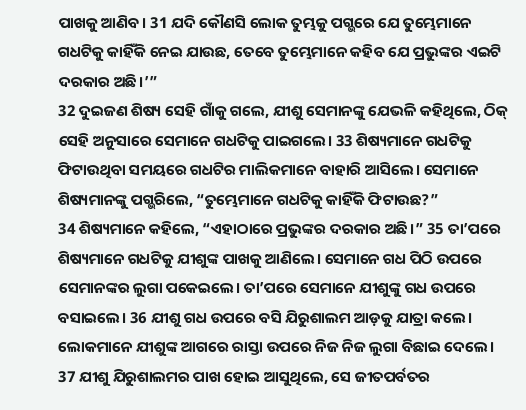ପାଖକୁ ଆଣିବ। 31 ଯଦି କୌଣସି ଲୋକ ତୁମ୍ଭକୁ ପଗ୍ଭରେ ଯେ ତୁମ୍ଭେମାନେ ଗଧଟିକୁ କାହିଁକି ନେଇ ଯାଉଛ, ତେବେ ତୁମ୍ଭେମାନେ କହିବ ଯେ ପ୍ରଭୁଙ୍କର ଏଇଟି ଦରକାର ଅଛି।’”
32 ଦୁଇଜଣ ଶିଷ୍ୟ ସେହି ଗାଁକୁ ଗଲେ, ଯୀଶୁ ସେମାନଙ୍କୁ ଯେଭଳି କହିଥିଲେ, ଠିକ୍ ସେହି ଅନୁସାରେ ସେମାନେ ଗଧଟିକୁ ପାଇଗଲେ। 33 ଶିଷ୍ୟମାନେ ଗଧଟିକୁ ଫିଟାଉଥିବା ସମୟରେ ଗଧଟିର ମାଲିକମାନେ ବାହାରି ଆସିଲେ। ସେମାନେ ଶିଷ୍ୟମାନଙ୍କୁ ପଗ୍ଭରିଲେ, “ତୁମ୍ଭେମାନେ ଗଧଟିକୁ କାହିଁକି ଫିଟାଉଛ?”
34 ଶିଷ୍ୟମାନେ କହିଲେ, “ଏହାଠାରେ ପ୍ରଭୁଙ୍କର ଦରକାର ଅଛି।” 35 ତା’ପରେ ଶିଷ୍ୟମାନେ ଗଧଟିକୁ ଯୀଶୁଙ୍କ ପାଖକୁ ଆଣିଲେ। ସେମାନେ ଗଧ ପିଠି ଉପରେ ସେମାନଙ୍କର ଲୁଗା ପକେଇଲେ। ତା’ପରେ ସେମାନେ ଯୀଶୁଙ୍କୁ ଗଧ ଉପରେ ବସାଇଲେ। 36 ଯୀଶୁ ଗଧ ଉପରେ ବସି ଯିରୁଶାଲମ ଆଡ଼କୁ ଯାତ୍ରା କଲେ। ଲୋକମାନେ ଯୀଶୁଙ୍କ ଆଗରେ ରାସ୍ତା ଉପରେ ନିଜ ନିଜ ଲୁଗା ବିଛାଇ ଦେଲେ।
37 ଯୀଶୁ ଯିରୁଶାଲମର ପାଖ ହୋଇ ଆସୁଥିଲେ, ସେ ଜୀତପର୍ବତର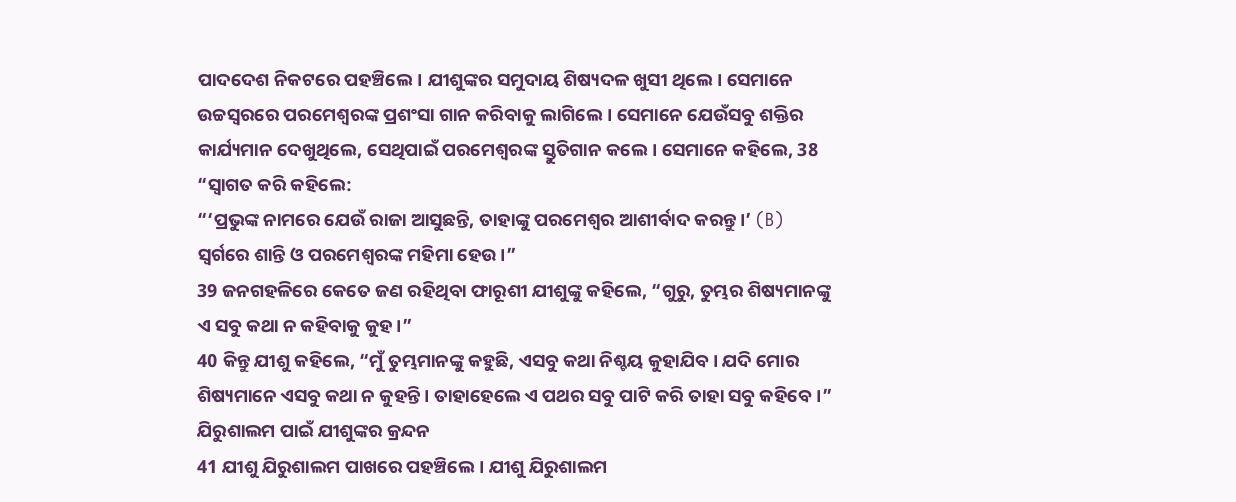ପାଦଦେଶ ନିକଟରେ ପହଞ୍ଚିଲେ। ଯୀଶୁଙ୍କର ସମୁଦାୟ ଶିଷ୍ୟଦଳ ଖୁସୀ ଥିଲେ। ସେମାନେ ଉଚ୍ଚସ୍ୱରରେ ପରମେଶ୍ୱରଙ୍କ ପ୍ରଶଂସା ଗାନ କରିବାକୁ ଲାଗିଲେ। ସେମାନେ ଯେଉଁସବୁ ଶକ୍ତିର କାର୍ଯ୍ୟମାନ ଦେଖୁଥିଲେ, ସେଥିପାଇଁ ପରମେଶ୍ୱରଙ୍କ ସ୍ତୁତିଗାନ କଲେ। ସେମାନେ କହିଲେ, 38 “ସ୍ୱାଗତ କରି କହିଲେ:
“‘ପ୍ରଭୁଙ୍କ ନାମରେ ଯେଉଁ ରାଜା ଆସୁଛନ୍ତି, ତାହାଙ୍କୁ ପରମେଶ୍ୱର ଆଶୀର୍ବାଦ କରନ୍ତୁ।’ (B)
ସ୍ୱର୍ଗରେ ଶାନ୍ତି ଓ ପରମେଶ୍ୱରଙ୍କ ମହିମା ହେଉ।”
39 ଜନଗହଳିରେ କେତେ ଜଣ ରହିଥିବା ଫାରୂଶୀ ଯୀଶୁଙ୍କୁ କହିଲେ, “ଗୁରୁ, ତୁମ୍ଭର ଶିଷ୍ୟମାନଙ୍କୁ ଏ ସବୁ କଥା ନ କହିବାକୁ କୁହ।”
40 କିନ୍ତୁ ଯୀଶୁ କହିଲେ, “ମୁଁ ତୁମ୍ଭମାନଙ୍କୁ କହୁଛି, ଏସବୁ କଥା ନିଶ୍ଚୟ କୁହାଯିବ। ଯଦି ମୋର ଶିଷ୍ୟମାନେ ଏସବୁ କଥା ନ କୁହନ୍ତି। ତାହାହେଲେ ଏ ପଥର ସବୁ ପାଟି କରି ତାହା ସବୁ କହିବେ।”
ଯିରୁଶାଲମ ପାଇଁ ଯୀଶୁଙ୍କର କ୍ରନ୍ଦନ
41 ଯୀଶୁ ଯିରୁଶାଲମ ପାଖରେ ପହଞ୍ଚିଲେ। ଯୀଶୁ ଯିରୁଶାଲମ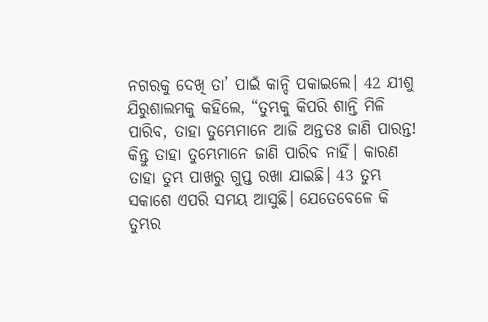ନଗରକୁ ଦେଖି ତା’ ପାଇଁ କାନ୍ଦି ପକାଇଲେ। 42 ଯୀଶୁ ଯିରୁଶାଲମକୁ କହିଲେ, “ତୁମ୍ଭକୁ କିପରି ଶାନ୍ତି ମିଳି ପାରିବ, ତାହା ତୁମ୍ଭେମାନେ ଆଜି ଅନ୍ତତଃ ଜାଣି ପାରନ୍ତ! କିନ୍ତୁ ତାହା ତୁମ୍ଭେମାନେ ଜାଣି ପାରିବ ନାହିଁ। କାରଣ ତାହା ତୁମ୍ଭ ପାଖରୁ ଗୁପ୍ତ ରଖା ଯାଇଛି। 43 ତୁମ୍ଭ ସକାଶେ ଏପରି ସମୟ ଆସୁଛି। ଯେତେବେଳେ କି ତୁମ୍ଭର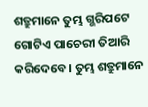ଶତ୍ରୁମାନେ ତୁମ୍ଭ ଗ୍ଭରିପଟେ ଗୋଟିଏ ପାଚେରୀ ତିଆରି କରିଦେବେ। ତୁମ୍ଭ ଶତ୍ରୁମାନେ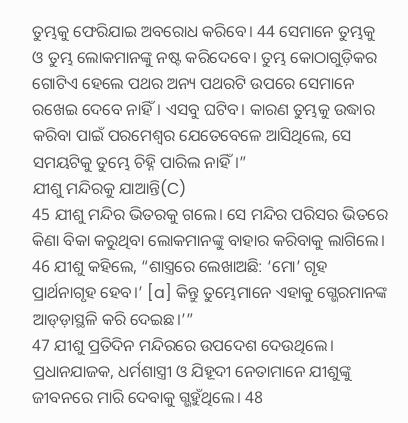ତୁମ୍ଭକୁ ଫେରିଯାଇ ଅବରୋଧ କରିବେ। 44 ସେମାନେ ତୁମ୍ଭକୁ ଓ ତୁମ୍ଭ ଲୋକମାନଙ୍କୁ ନଷ୍ଟ କରିଦେବେ। ତୁମ୍ଭ କୋଠାଗୁଡ଼ିକର ଗୋଟିଏ ହେଲେ ପଥର ଅନ୍ୟ ପଥରଟି ଉପରେ ସେମାନେ ରଖେଇ ଦେବେ ନାହିଁ। ଏସବୁ ଘଟିବ। କାରଣ ତୁମ୍ଭକୁ ଉଦ୍ଧାର କରିବା ପାଇଁ ପରମେଶ୍ୱର ଯେତେବେଳେ ଆସିଥିଲେ, ସେ ସମୟଟିକୁ ତୁମ୍ଭେ ଚିହ୍ନି ପାରିଲ ନାହିଁ।”
ଯୀଶୁ ମନ୍ଦିରକୁ ଯାଆନ୍ତି(C)
45 ଯୀଶୁ ମନ୍ଦିର ଭିତରକୁ ଗଲେ। ସେ ମନ୍ଦିର ପରିସର ଭିତରେ କିଣା ବିକା କରୁଥିବା ଲୋକମାନଙ୍କୁ ବାହାର କରିବାକୁ ଲାଗିଲେ। 46 ଯୀଶୁ କହିଲେ, “ଶାସ୍ତ୍ରରେ ଲେଖାଅଛି: ‘ମୋ’ ଗୃହ ପ୍ରାର୍ଥନାଗୃହ ହେବ।’ [a] କିନ୍ତୁ ତୁମ୍ଭେମାନେ ଏହାକୁ ଗ୍ଭେରମାନଙ୍କ ଆଡ୍ଡ଼ାସ୍ଥଳି କରି ଦେଇଛ।’”
47 ଯୀଶୁ ପ୍ରତିଦିନ ମନ୍ଦିରରେ ଉପଦେଶ ଦେଉଥିଲେ। ପ୍ରଧାନଯାଜକ, ଧର୍ମଶାସ୍ତ୍ରୀ ଓ ଯିହୂଦୀ ନେତାମାନେ ଯୀଶୁଙ୍କୁ ଜୀବନରେ ମାରି ଦେବାକୁ ଗ୍ଭହୁଁଥିଲେ। 48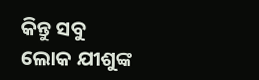କିନ୍ତୁ ସବୁ ଲୋକ ଯୀଶୁଙ୍କ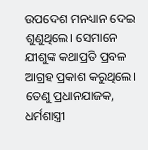ଉପଦେଶ ମନଧ୍ୟାନ ଦେଇ ଶୁଣୁଥିଲେ। ସେମାନେ ଯୀଶୁଙ୍କ କଥାପ୍ରତି ପ୍ରବଳ ଆଗ୍ରହ ପ୍ରକାଶ କରୁଥିଲେ। ତେଣୁ ପ୍ରଧାନଯାଜକ, ଧର୍ମଶାସ୍ତ୍ରୀ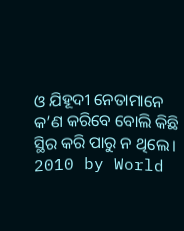ଓ ଯିହୂଦୀ ନେତାମାନେ କ’ଣ କରିବେ ବୋଲି କିଛି ସ୍ଥିର କରି ପାରୁ ନ ଥିଲେ।
2010 by World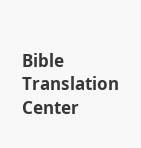Bible Translation Center